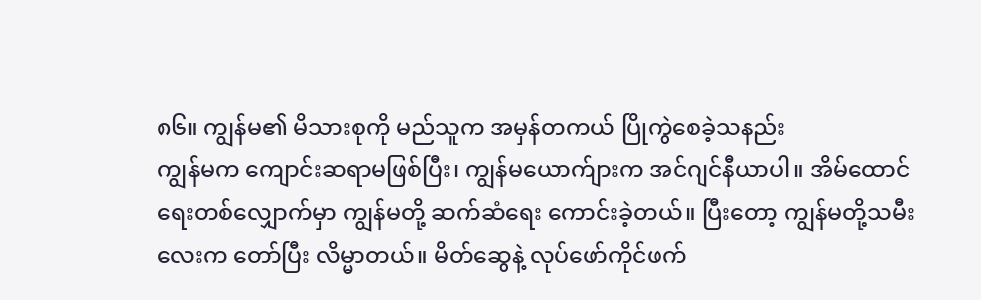၈၆။ ကျွန်မ၏ မိသားစုကို မည်သူက အမှန်တကယ် ပြိုကွဲစေခဲ့သနည်း
ကျွန်မက ကျောင်းဆရာမဖြစ်ပြီး၊ ကျွန်မယောက်ျားက အင်ဂျင်နီယာပါ။ အိမ်ထောင်ရေးတစ်လျှောက်မှာ ကျွန်မတို့ ဆက်ဆံရေး ကောင်းခဲ့တယ်။ ပြီးတော့ ကျွန်မတို့သမီးလေးက တော်ပြီး လိမ္မာတယ်။ မိတ်ဆွေနဲ့ လုပ်ဖော်ကိုင်ဖက်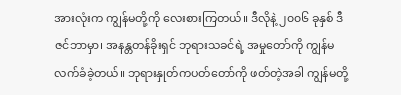အားလုံးက ကျွန်မတို့ကို လေးစားကြတယ်။ ဒီလိုနဲ့ ၂၀၀၆ ခုနှစ် ဒီဇင်ဘာမှာ၊ အနန္တတန်ခိုးရှင် ဘုရားသခင်ရဲ့ အမှုတော်ကို ကျွန်မ လက်ခံခဲ့တယ်။ ဘုရားနှုတ်ကပတ်တော်ကို ဖတ်တဲ့အခါ ကျွန်မတို့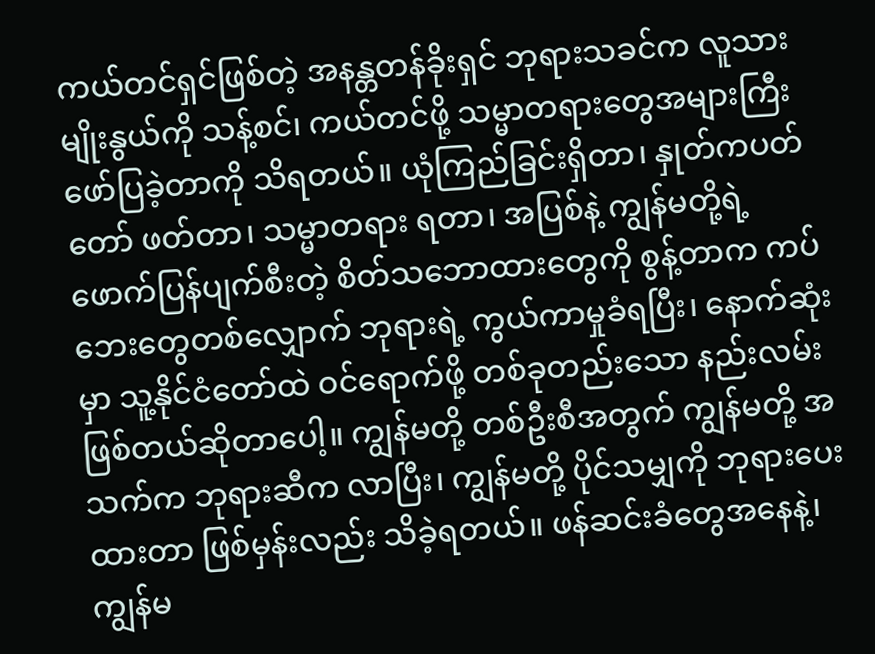ကယ်တင်ရှင်ဖြစ်တဲ့ အနန္တတန်ခိုးရှင် ဘုရားသခင်က လူသားမျိုးနွယ်ကို သန့်စင်၊ ကယ်တင်ဖို့ သမ္မာတရားတွေအများကြီး ဖော်ပြခဲ့တာကို သိရတယ်။ ယုံကြည်ခြင်းရှိတာ၊ နှုတ်ကပတ်တော် ဖတ်တာ၊ သမ္မာတရား ရတာ၊ အပြစ်နဲ့ ကျွန်မတို့ရဲ့ ဖောက်ပြန်ပျက်စီးတဲ့ စိတ်သဘောထားတွေကို စွန့်တာက ကပ်ဘေးတွေတစ်လျှောက် ဘုရားရဲ့ ကွယ်ကာမှုခံရပြီး၊ နောက်ဆုံးမှာ သူ့နိုင်ငံတော်ထဲ ဝင်ရောက်ဖို့ တစ်ခုတည်းသော နည်းလမ်းဖြစ်တယ်ဆိုတာပေါ့။ ကျွန်မတို့ တစ်ဦးစီအတွက် ကျွန်မတို့ အသက်က ဘုရားဆီက လာပြီး၊ ကျွန်မတို့ ပိုင်သမျှကို ဘုရားပေးထားတာ ဖြစ်မှန်းလည်း သိခဲ့ရတယ်။ ဖန်ဆင်းခံတွေအနေနဲ့၊ ကျွန်မ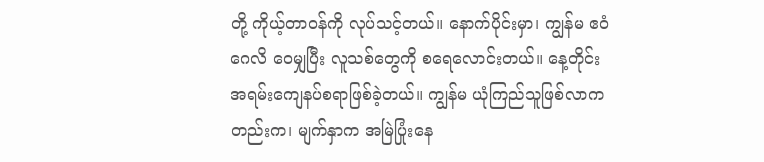တို့ ကိုယ့်တာဝန်ကို လုပ်သင့်တယ်။ နောက်ပိုင်းမှာ၊ ကျွန်မ ဧဝံဂေလိ ဝေမျှပြီး လူသစ်တွေကို စရေလောင်းတယ်။ နေ့တိုင်း အရမ်းကျေနပ်စရာဖြစ်ခဲ့တယ်။ ကျွန်မ ယုံကြည်သူဖြစ်လာကတည်းက၊ မျက်နှာက အမြဲပြုံးနေ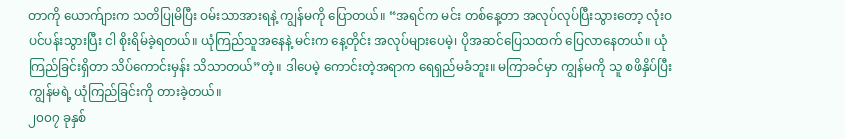တာကို ယောက်ျားက သတိပြုမိပြီး ဝမ်းသာအားရနဲ့ ကျွန်မကို ပြောတယ်။ “အရင်က မင်း တစ်နေ့တာ အလုပ်လုပ်ပြီးသွားတော့ လုံးဝ ပင်ပန်းသွားပြီး ငါ စိုးရိမ်ခဲ့ရတယ်။ ယုံကြည်သူအနေနဲ့ မင်းက နေ့တိုင်း အလုပ်များပေမဲ့၊ ပိုအဆင်ပြေသထက် ပြေလာနေတယ်။ ယုံကြည်ခြင်းရှိတာ သိပ်ကောင်းမှန်း သိသာတယ်”တဲ့။ ဒါပေမဲ့ ကောင်းတဲ့အရာက ရေရှည်မခံဘူး။ မကြာခင်မှာ ကျွန်မကို သူ စဖိနှိပ်ပြီး ကျွန်မရဲ့ ယုံကြည်ခြင်းကို တားခဲ့တယ်။
၂၀၀၇ ခုနှစ်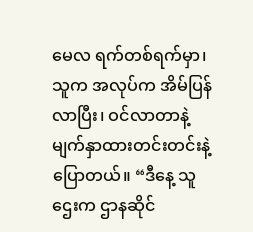မေလ ရက်တစ်ရက်မှာ၊ သူက အလုပ်က အိမ်ပြန်လာပြီး၊ ဝင်လာတာနဲ့ မျက်နှာထားတင်းတင်းနဲ့ ပြောတယ်။ “ဒီနေ့ သူဌေးက ဌာနဆိုင်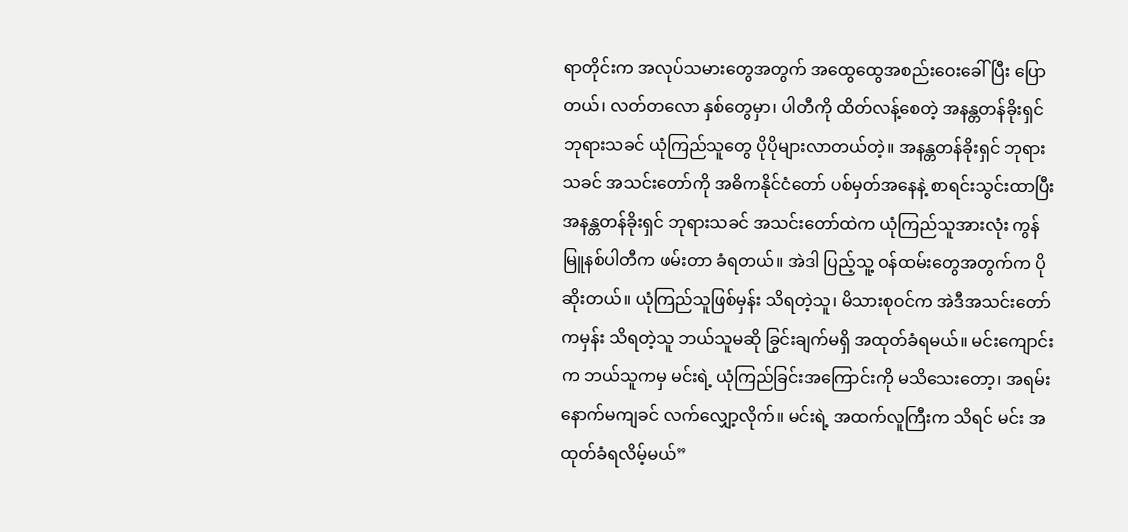ရာတိုင်းက အလုပ်သမားတွေအတွက် အထွေထွေအစည်းဝေးခေါ်ပြီး ပြောတယ်၊ လတ်တလော နှစ်တွေမှာ၊ ပါတီကို ထိတ်လန့်စေတဲ့ အနန္တတန်ခိုးရှင် ဘုရားသခင် ယုံကြည်သူတွေ ပိုပိုများလာတယ်တဲ့။ အနန္တတန်ခိုးရှင် ဘုရားသခင် အသင်းတော်ကို အဓိကနိုင်ငံတော် ပစ်မှတ်အနေနဲ့ စာရင်းသွင်းထာပြီး အနန္တတန်ခိုးရှင် ဘုရားသခင် အသင်းတော်ထဲက ယုံကြည်သူအားလုံး ကွန်မြူနစ်ပါတီက ဖမ်းတာ ခံရတယ်။ အဲဒါ ပြည့်သူ့ ဝန်ထမ်းတွေအတွက်က ပိုဆိုးတယ်။ ယုံကြည်သူဖြစ်မှန်း သိရတဲ့သူ၊ မိသားစုဝင်က အဲဒီအသင်းတော်ကမှန်း သိရတဲ့သူ ဘယ်သူမဆို ခြွင်းချက်မရှိ အထုတ်ခံရမယ်။ မင်းကျောင်းက ဘယ်သူကမှ မင်းရဲ့ ယုံကြည်ခြင်းအကြောင်းကို မသိသေးတော့၊ အရမ်းနောက်မကျခင် လက်လျှော့လိုက်။ မင်းရဲ့ အထက်လူကြီးက သိရင် မင်း အထုတ်ခံရလိမ့်မယ်”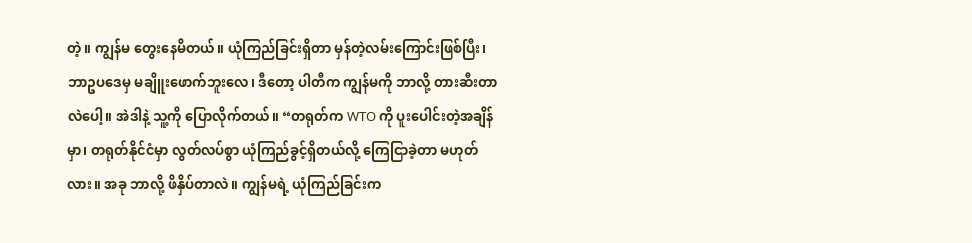တဲ့။ ကျွန်မ တွေးနေမိတယ်။ ယုံကြည်ခြင်းရှိတာ မှန်တဲ့လမ်းကြောင်းဖြစ်ပြီး၊ ဘာဥပဒေမှ မချိူးဖောက်ဘူးလေ၊ ဒီတော့ ပါတီက ကျွန်မကို ဘာလို့ တားဆီးတာလဲပေါ့။ အဲဒါနဲ့ သူ့ကို ပြောလိုက်တယ်။ “တရုတ်က WTO ကို ပူးပေါင်းတဲ့အချိန်မှာ၊ တရုတ်နိုင်ငံမှာ လွတ်လပ်စွာ ယုံကြည်ခွင့်ရှိတယ်လို့ ကြေငြာခဲ့တာ မဟုတ်လား။ အခု ဘာလို့ ဖိနှိပ်တာလဲ။ ကျွန်မရဲ့ ယုံကြည်ခြင်းက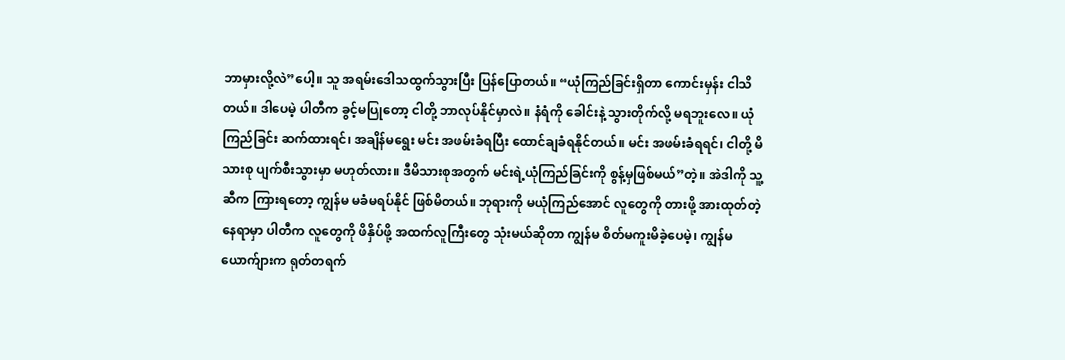ဘာမှားလို့လဲ”ပေါ့။ သူ အရမ်းဒေါသထွက်သွားပြီး ပြန်ပြောတယ်။ “ယုံကြည်ခြင်းရှိတာ ကောင်းမှန်း ငါသိတယ်။ ဒါပေမဲ့ ပါတီက ခွင့်မပြုတော့ ငါတို့ ဘာလုပ်နိုင်မှာလဲ။ နံရံကို ခေါင်းနဲ့ သွားတိုက်လို့ မရဘူးလေ။ ယုံကြည်ခြင်း ဆက်ထားရင်၊ အချိန်မရွေး မင်း အဖမ်းခံရပြီး ထောင်ချခံရနိုင်တယ်။ မင်း အဖမ်းခံရရင်၊ ငါတို့ မိသားစု ပျက်စီးသွားမှာ မဟုတ်လား။ ဒီမိသားစုအတွက် မင်းရဲ့ယုံကြည်ခြင်းကို စွန့်မှဖြစ်မယ်”တဲ့။ အဲဒါကို သူ့ဆီက ကြားရတော့ ကျွန်မ မခံမရပ်နိုင် ဖြစ်မိတယ်။ ဘုရားကို မယုံကြည်အောင် လူတွေကို တားဖို့ အားထုတ်တဲ့နေရာမှာ ပါတီက လူတွေကို ဖိနှိပ်ဖို့ အထက်လူကြီးတွေ သုံးမယ်ဆိုတာ ကျွန်မ စိတ်မကူးမိခဲ့ပေမဲ့၊ ကျွန်မယောက်ျားက ရုတ်တရက်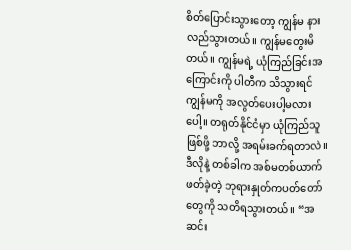စိတ်ပြောင်းသွားတော့ ကျွန်မ နားလည်သွားတယ်။ ကျွန်မတွေးမိတယ်။ ကျွန်မရဲ့ ယုံကြည်ခြင်းအကြောင်းကို ပါတီက သိသွားရင် ကျွန်မကို အလွတ်ပေးပါ့မလားပေါ့။ တရုတ်နိုင်ငံမှာ ယုံကြည်သူဖြစ်ဖို့ ဘာလို့ အရမ်းခက်ရတာလဲ။ ဒီလိုနဲ့ တစ်ခါက အစ်မတစ်ယာက် ဖတ်ခဲ့တဲ့ ဘုရားနှုတ်ကပတ်တော်တွေကို သတိရသွားတယ်။ “အဆင်း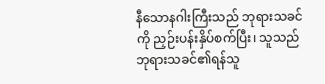နီသောနဂါးကြီးသည် ဘုရားသခင်ကို ညှဉ်းပန်းနှိပ်စက်ပြီး၊ သူသည် ဘုရားသခင်၏ရန်သူ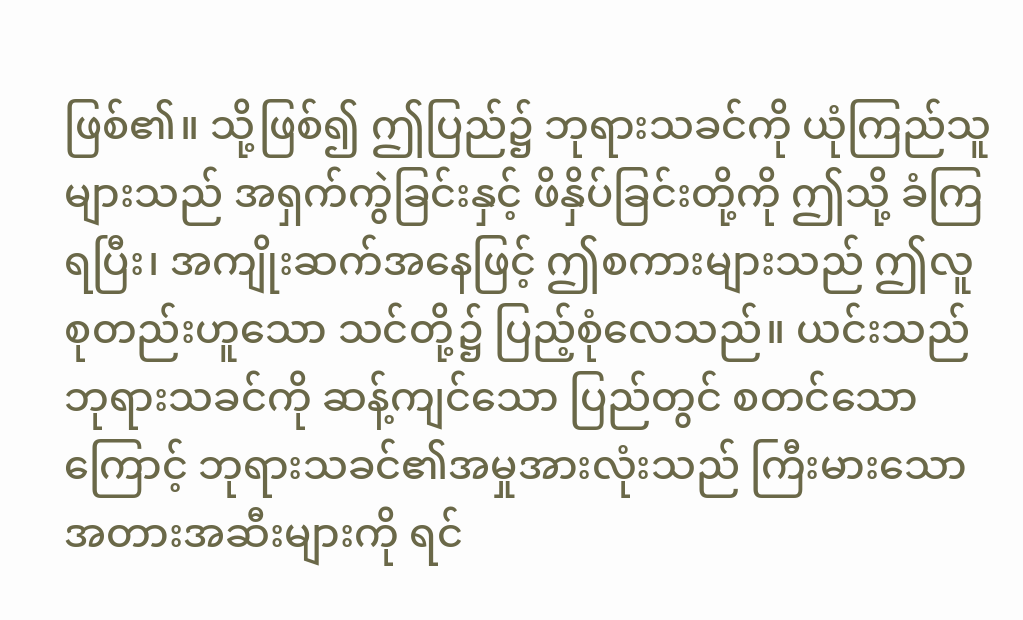ဖြစ်၏။ သို့ဖြစ်၍ ဤပြည်၌ ဘုရားသခင်ကို ယုံကြည်သူများသည် အရှက်ကွဲခြင်းနှင့် ဖိနှိပ်ခြင်းတို့ကို ဤသို့ ခံကြရပြီး၊ အကျိုးဆက်အနေဖြင့် ဤစကားများသည် ဤလူစုတည်းဟူသော သင်တို့၌ ပြည့်စုံလေသည်။ ယင်းသည် ဘုရားသခင်ကို ဆန့်ကျင်သော ပြည်တွင် စတင်သောကြောင့် ဘုရားသခင်၏အမှုအားလုံးသည် ကြီးမားသော အတားအဆီးများကို ရင်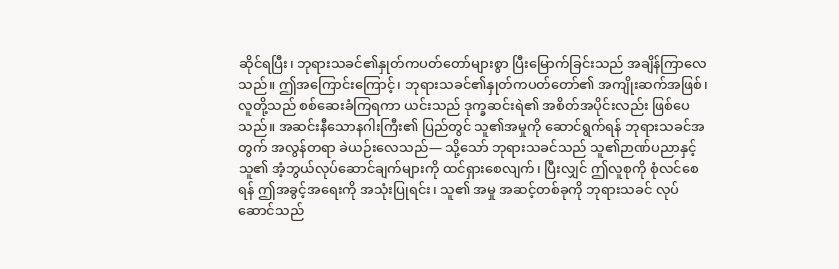ဆိုင်ရပြီး၊ ဘုရားသခင်၏နှုတ်ကပတ်တော်များစွာ ပြီးမြောက်ခြင်းသည် အချိန်ကြာလေသည်။ ဤအကြောင်းကြောင့်၊ ဘုရားသခင်၏နှုတ်ကပတ်တော်၏ အကျိုးဆက်အဖြစ်၊ လူတို့သည် စစ်ဆေးခံကြရကာ ယင်းသည် ဒုက္ခဆင်းရဲ၏ အစိတ်အပိုင်းလည်း ဖြစ်ပေသည်။ အဆင်းနီသောနဂါးကြီး၏ ပြည်တွင် သူ၏အမှုကို ဆောင်ရွက်ရန် ဘုရားသခင်အတွက် အလွန်တရာ ခဲယဉ်းလေသည်— သို့သော် ဘုရားသခင်သည် သူ၏ဉာဏ်ပညာနှင့် သူ၏ အံ့ဘွယ်လုပ်ဆောင်ချက်များကို ထင်ရှားစေလျက်၊ ပြီးလျှင် ဤလူစုကို စုံလင်စေရန် ဤအခွင့်အရေးကို အသုံးပြုရင်း၊ သူ၏ အမှု အဆင့်တစ်ခုကို ဘုရားသခင် လုပ်ဆောင်သည်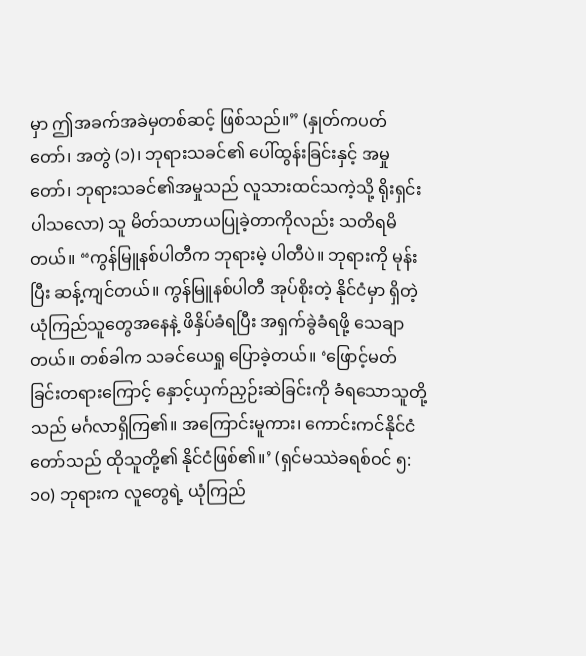မှာ ဤအခက်အခဲမှတစ်ဆင့် ဖြစ်သည်။” (နှုတ်ကပတ်တော်၊ အတွဲ (၁)၊ ဘုရားသခင်၏ ပေါ်ထွန်းခြင်းနှင့် အမှုတော်၊ ဘုရားသခင်၏အမှုသည် လူသားထင်သကဲ့သို့ ရိုးရှင်းပါသလော) သူ မိတ်သဟာယပြုခဲ့တာကိုလည်း သတိရမိတယ်။ “ကွန်မြူနစ်ပါတီက ဘုရားမဲ့ ပါတီပဲ။ ဘုရားကို မုန်းပြီး ဆန့်ကျင်တယ်။ ကွန်မြူနစ်ပါတီ အုပ်စိုးတဲ့ နိုင်ငံမှာ ရှိတဲ့ ယုံကြည်သူတွေအနေနဲ့ ဖိနှိပ်ခံရပြီး အရှက်ခွဲခံရဖို့ သေချာတယ်။ တစ်ခါက သခင်ယေရှု ပြောခဲ့တယ်။ ‘ဖြောင့်မတ်ခြင်းတရားကြောင့် နှောင့်ယှက်ညှဉ်းဆဲခြင်းကို ခံရသောသူတို့သည် မင်္ဂလာရှိကြ၏။ အကြောင်းမူကား၊ ကောင်းကင်နိုင်ငံတော်သည် ထိုသူတို့၏ နိုင်ငံဖြစ်၏။’ (ရှင်မဿဲခရစ်ဝင် ၅:၁၀) ဘုရားက လူတွေရဲ့ ယုံကြည်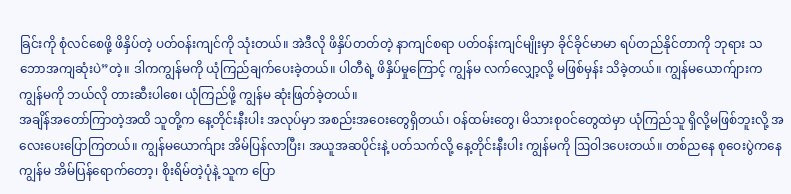ခြင်းကို စုံလင်စေဖို့ ဖိနှိပ်တဲ့ ပတ်ဝန်းကျင်ကို သုံးတယ်။ အဲဒီလို ဖိနှိပ်တတ်တဲ့ နာကျင်စရာ ပတ်ဝန်းကျင်မျိုးမှာ ခိုင်ခိုင်မာမာ ရပ်တည်နိုင်တာကို ဘုရား သဘောအကျဆုံးပဲ”တဲ့။ ဒါကကျွန်မကို ယုံကြည်ချက်ပေးခဲ့တယ်။ ပါတီရဲ့ ဖိနှိပ်မှုကြောင့် ကျွန်မ လက်လျှော့လို့ မဖြစ်မှန်း သိခဲ့တယ်။ ကျွန်မယောက်ျားက ကျွန်မကို ဘယ်လို တားဆီးပါစေ၊ ယုံကြည်ဖို့ ကျွန်မ ဆုံးဖြတ်ခဲ့တယ်။
အချိန်အတော်ကြာတဲ့အထိ သူတို့က နေ့တိုင်းနီးပါး အလုပ်မှာ အစည်းအဝေးတွေရှိတယ်၊ ဝန်ထမ်းတွေ၊ မိသားစုဝင်တွေထဲမှာ ယုံကြည်သူ ရှိလို့မဖြစ်ဘူးလို့ အလေးပေးပြောကြတယ်။ ကျွန်မယောက်ျား အိမ်ပြန်လာပြီး၊ အယူအဆပိုင်းနဲ့ ပတ်သက်လို့ နေ့တိုင်းနီးပါး ကျွန်မကို ဩဝါဒပေးတယ်။ တစ်ညနေ စုဝေးပွဲကနေ ကျွန်မ အိမ်ပြန်ရောက်တော့၊ စိုးရိမ်တဲ့ပုံနဲ့ သူက ပြော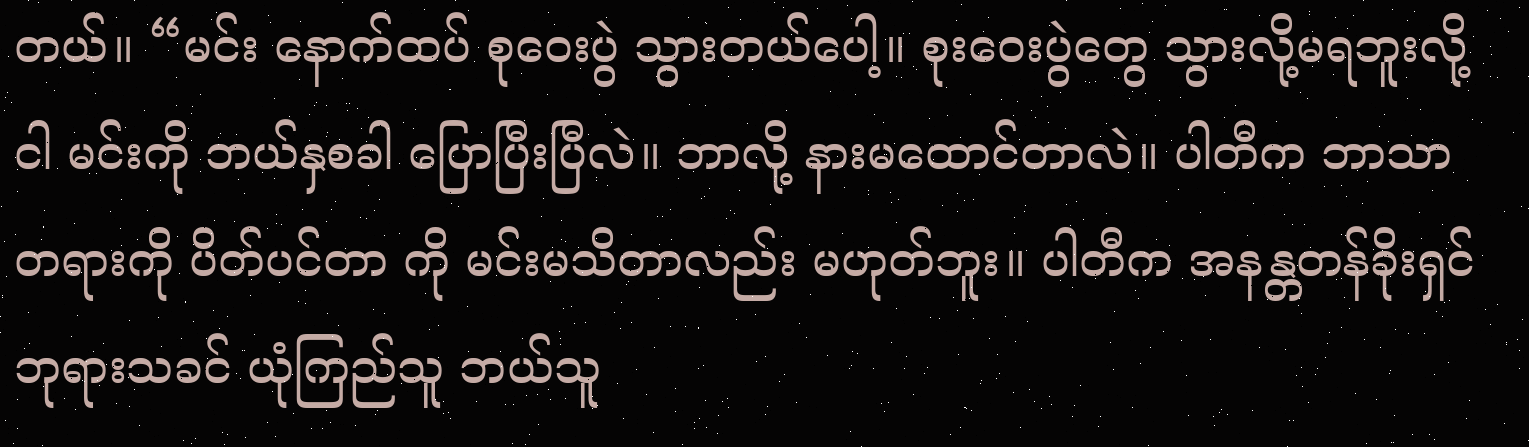တယ်။ “မင်း နောက်ထပ် စုဝေးပွဲ သွားတယ်ပေါ့။ စုးဝေးပွဲတွေ သွားလို့မရဘူးလို့ ငါ မင်းကို ဘယ်နှစခါ ပြောပြီးပြီလဲ။ ဘာလို့ နားမထောင်တာလဲ။ ပါတီက ဘာသာတရားကို ပိတ်ပင်တာ ကို မင်းမသိတာလည်း မဟုတ်ဘူး။ ပါတီက အနန္တတန်ခိုးရှင် ဘုရားသခင် ယုံကြည်သူ ဘယ်သူ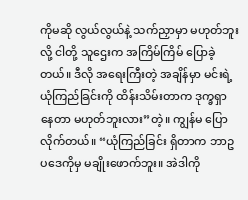ကိုမဆို လွယ်လွယ်နဲ့ သက်ညှာမှာ မဟုတ်ဘူးလို့ ငါတို့ သူဌေးက အကြိမ်ကြိမ် ပြောခဲ့တယ်။ ဒီလို အရေးကြီးတဲ့ အချိန်မှာ မင်းရဲ့ ယုံကြည်ခြင်းကို ထိန်းသိမ်းတာက ဒုက္ခရှာနေတာ မဟုတ်ဘူးလား”တဲ့။ ကျွန်မ ပြောလိုက်တယ်။ “ယုံကြည်ခြင်း ရှိတာက ဘာဥပဒေကိုမှ မချိုးဖောက်ဘူး။ အဲဒါကို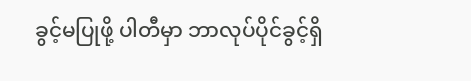ခွင့်မပြုဖို့ ပါတီမှာ ဘာလုပ်ပိုင်ခွင့်ရှိ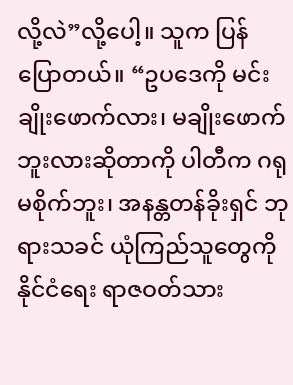လို့လဲ”လို့ပေါ့။ သူက ပြန်ပြောတယ်။ “ဥပဒေကို မင်း ချိုးဖောက်လား၊ မချိုးဖောက်ဘူးလားဆိုတာကို ပါတီက ဂရုမစိုက်ဘူး၊ အနန္တတန်ခိုးရှင် ဘုရားသခင် ယုံကြည်သူတွေကို နိုင်ငံရေး ရာဇဝတ်သား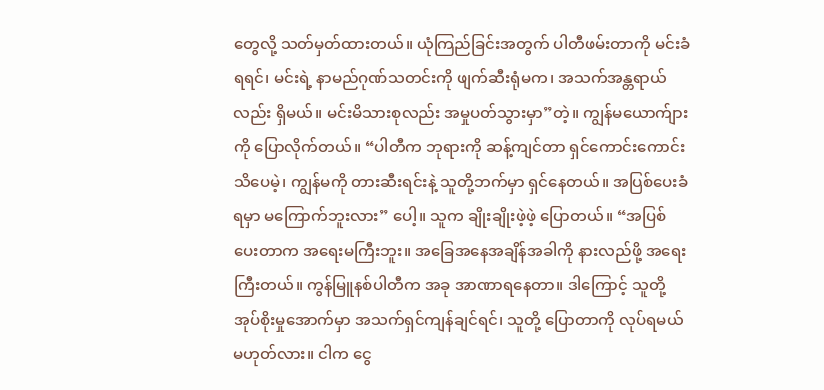တွေလို့ သတ်မှတ်ထားတယ်။ ယုံကြည်ခြင်းအတွက် ပါတီဖမ်းတာကို မင်းခံရရင်၊ မင်းရဲ့ နာမည်ဂုဏ်သတင်းကို ဖျက်ဆီးရုံမက၊ အသက်အန္တရာယ်လည်း ရှိမယ်။ မင်းမိသားစုလည်း အမှုပတ်သွားမှာ”တဲ့။ ကျွန်မယောက်ျားကို ပြောလိုက်တယ်။ “ပါတီက ဘုရားကို ဆန့်ကျင်တာ ရှင်ကောင်းကောင်း သိပေမဲ့၊ ကျွန်မကို တားဆီးရင်းနဲ့ သူတို့ဘက်မှာ ရှင်နေတယ်။ အပြစ်ပေးခံရမှာ မကြောက်ဘူးလား” ပေါ့။ သူက ချိုးချိုးဖဲ့ဖဲ့ ပြောတယ်။ “အပြစ်ပေးတာက အရေးမကြီးဘူး။ အခြေအနေအချိန်အခါကို နားလည်ဖို့ အရေးကြီးတယ်။ ကွန်မြူနစ်ပါတီက အခု အာဏာရနေတာ။ ဒါကြောင့် သူတို့ အုပ်စိုးမှုအောက်မှာ အသက်ရှင်ကျန်ချင်ရင်၊ သူတို့ ပြောတာကို လုပ်ရမယ်မဟုတ်လား။ ငါက ငွေ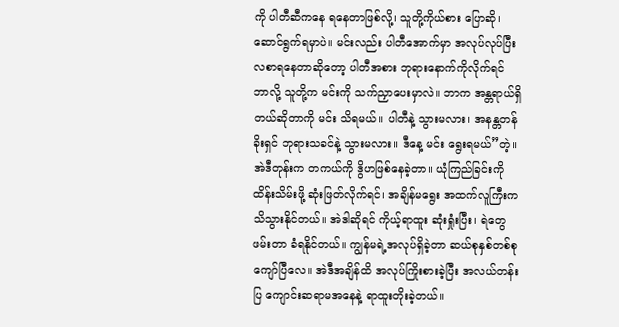ကို ပါတီဆီကနေ ရနေတာဖြစ်လို့၊ သူတို့ကိုယ်စား ပြောဆို၊ ဆောင်ရွက်ရမှာပဲ။ မင်းလည်း ပါတီအောက်မှာ အလုပ်လုပ်ပြီး လစာရနေတာဆိုတော့ ပါတီအစား ဘုရားနောက်ကိုလိုက်ရင် ဘာလို့ သူတို့က မင်းကို သက်ညှာပေးမှာလဲ။ ဘာက အန္တရာယ်ရှိတယ်ဆိုတာကို မင်း သိရမယ်။ ပါတီနဲ့ သွားမလား၊ အနန္တတန်ခိုးရှင် ဘုရားသခင်နဲ့ သွားမလား။ ဒီနေ့ မင်း ရွေးရမယ်”တဲ့။ အဲဒီတုန်းက တကယ်ကို ဒွိဟဖြစ်နေခဲ့တာ။ ယုံကြည်ခြင်းကို ထိန်းသိမ်းဖို့ ဆုံးဖြတ်လိုက်ရင်၊ အချိန်မရွေး အထက်လူကြီးက သိသွားနိုင်တယ်။ အဲဒါဆိုရင် ကိုယ့်ရာထူး ဆုံးရှုံးပြီး၊ ရဲတွေဖမ်းတာ ခံရနိုင်တယ်။ ကျွန်မရဲ့အလုပ်ရှိခဲ့တာ ဆယ်စုနှစ်တစ်စု ကျော်ပြီလေ။ အဲဒီအချိန်ထိ အလုပ်ကြိုးစားခဲ့ပြီး အလယ်တန်းပြ ကျောင်းဆရာမအနေနဲ့ ရာထူးတိုးခဲ့တယ်။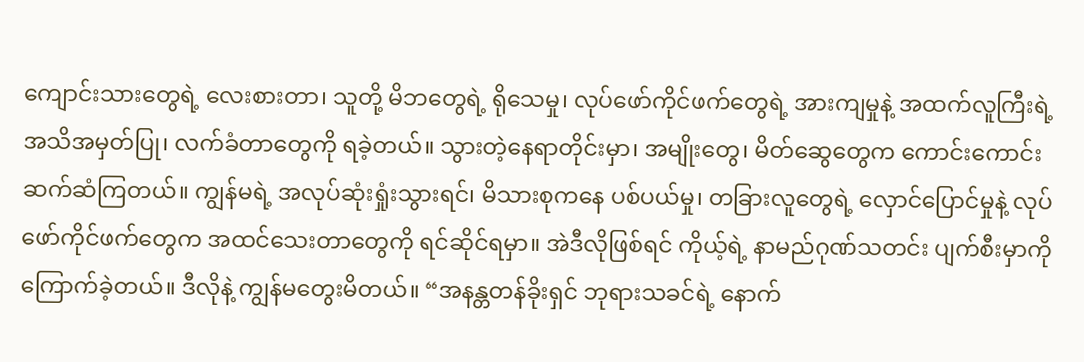ကျောင်းသားတွေရဲ့ လေးစားတာ၊ သူတို့ မိဘတွေရဲ့ ရိုသေမှု၊ လုပ်ဖော်ကိုင်ဖက်တွေရဲ့ အားကျမှုနဲ့ အထက်လူကြီးရဲ့ အသိအမှတ်ပြု၊ လက်ခံတာတွေကို ရခဲ့တယ်။ သွားတဲ့နေရာတိုင်းမှာ၊ အမျိုးတွေ၊ မိတ်ဆွေတွေက ကောင်းကောင်း ဆက်ဆံကြတယ်။ ကျွန်မရဲ့ အလုပ်ဆုံးရှုံးသွားရင်၊ မိသားစုကနေ ပစ်ပယ်မှု၊ တခြားလူတွေရဲ့ လှောင်ပြောင်မှုနဲ့ လုပ်ဖော်ကိုင်ဖက်တွေက အထင်သေးတာတွေကို ရင်ဆိုင်ရမှာ။ အဲဒီလိုဖြစ်ရင် ကိုယ့်ရဲ့ နာမည်ဂုဏ်သတင်း ပျက်စီးမှာကို ကြောက်ခဲ့တယ်။ ဒီလိုနဲ့ ကျွန်မတွေးမိတယ်။ “အနန္တတန်ခိုးရှင် ဘုရားသခင်ရဲ့ နောက်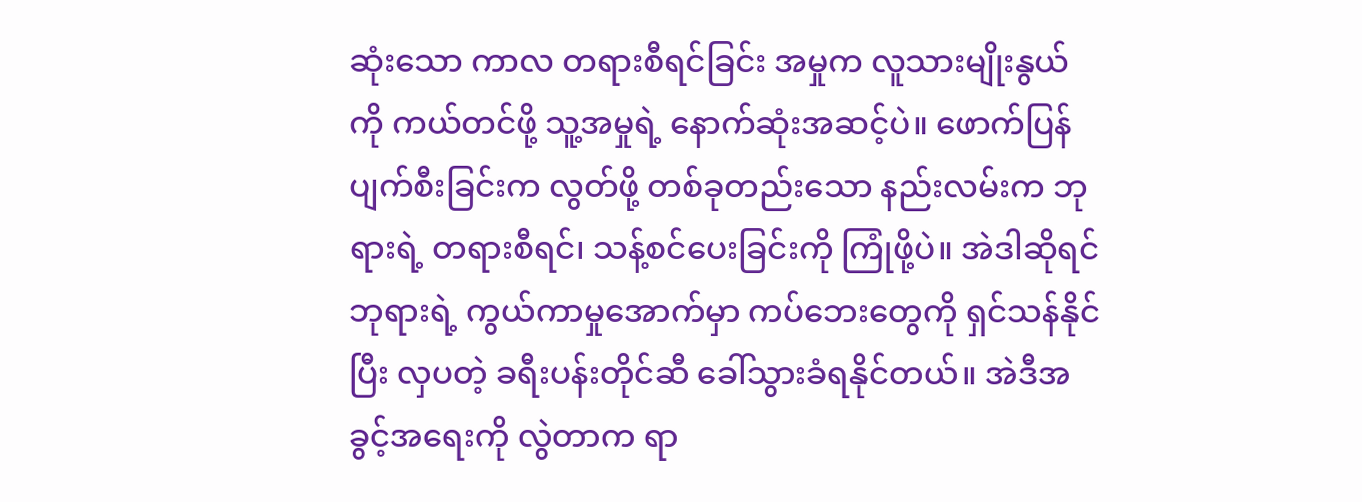ဆုံးသော ကာလ တရားစီရင်ခြင်း အမှုက လူသားမျိုးနွယ်ကို ကယ်တင်ဖို့ သူ့အမှုရဲ့ နောက်ဆုံးအဆင့်ပဲ။ ဖောက်ပြန်ပျက်စီးခြင်းက လွတ်ဖို့ တစ်ခုတည်းသော နည်းလမ်းက ဘုရားရဲ့ တရားစီရင်၊ သန့်စင်ပေးခြင်းကို ကြုံဖို့ပဲ။ အဲဒါဆိုရင် ဘုရားရဲ့ ကွယ်ကာမှုအောက်မှာ ကပ်ဘေးတွေကို ရှင်သန်နိုင်ပြီး လှပတဲ့ ခရီးပန်းတိုင်ဆီ ခေါ်သွားခံရနိုင်တယ်။ အဲဒီအခွင့်အရေးကို လွဲတာက ရာ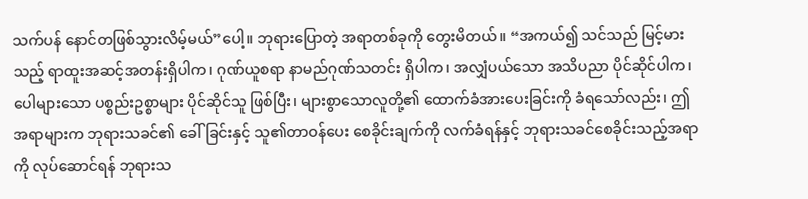သက်ပန် နောင်တဖြစ်သွားလိမ့်မယ်”ပေါ့။ ဘုရားပြောတဲ့ အရာတစ်ခုကို တွေးမိတယ်။ “အကယ်၍ သင်သည် မြင့်မားသည့် ရာထူးအဆင့်အတန်းရှိပါက၊ ဂုဏ်ယူစရာ နာမည်ဂုဏ်သတင်း ရှိပါက၊ အလျှံပယ်သော အသိပညာ ပိုင်ဆိုင်ပါက၊ ပေါများသော ပစ္စည်းဥစ္စာများ ပိုင်ဆိုင်သူ ဖြစ်ပြီး၊ များစွာသောလူတို့၏ ထောက်ခံအားပေးခြင်းကို ခံရသော်လည်း၊ ဤအရာများက ဘုရားသခင်၏ ခေါ်ခြင်းနှင့် သူ၏တာဝန်ပေး စေခိုင်းချက်ကို လက်ခံရန်နှင့် ဘုရားသခင်စေခိုင်းသည့်အရာကို လုပ်ဆောင်ရန် ဘုရားသ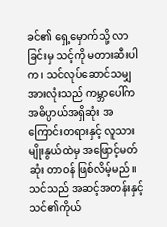ခင်၏ ရှေ့မှောက်သို့ လာခြင်းမှ သင့်ကို မတားဆီးပါက၊ သင်လုပ်ဆောင်သမျှအားလုံးသည် ကမ္ဘာပေါ်က အဓိပ္ပာယ်အရှိဆုံး အကြောင်းတရားနှင့် လူသားမျိုးနွယ်ထဲမှ အဖြောင့်မတ်ဆုံး တာဝန် ဖြစ်လိမ့်မည်။ သင်သည် အဆင့်အတန်းနှင့် သင်၏ကိုယ်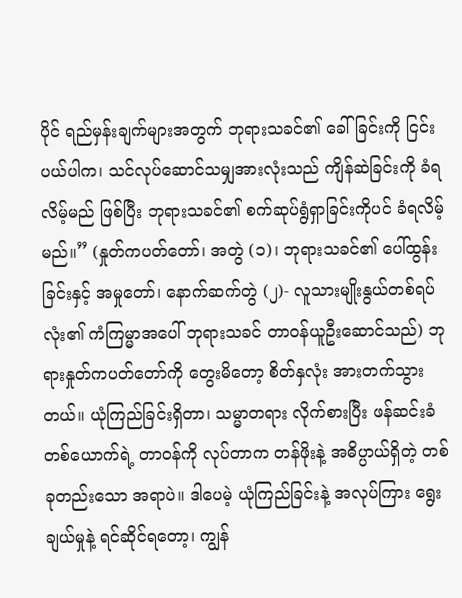ပိုင် ရည်မှန်းချက်များအတွက် ဘုရားသခင်၏ ခေါ်ခြင်းကို ငြင်းပယ်ပါက၊ သင်လုပ်ဆောင်သမျှအားလုံးသည် ကျိန်ဆဲခြင်းကို ခံရလိမ့်မည် ဖြစ်ပြီး ဘုရားသခင်၏ စက်ဆုပ်ရွံရှာခြင်းကိုပင် ခံရလိမ့်မည်။” (နှုတ်ကပတ်တော်၊ အတွဲ (၁)၊ ဘုရားသခင်၏ ပေါ်ထွန်းခြင်းနှင့် အမှုတော်၊ နောက်ဆက်တွဲ (၂)- လူသားမျိုးနွယ်တစ်ရပ်လုံး၏ ကံကြမ္မာအပေါ် ဘုရားသခင် တာဝန်ယူဦးဆောင်သည်) ဘုရားနှုတ်ကပတ်တော်ကို တွေးမိတော့ စိတ်နှလုံး အားတက်သွားတယ်။ ယုံကြည်ခြင်းရှိတာ၊ သမ္မာတရား လိုက်စားပြီး ဖန်ဆင်းခံတစ်ယောက်ရဲ့ တာဝန်ကို လုပ်တာက တန်ဖိုးနဲ့ အဓိပ္ပာယ်ရှိတဲ့ တစ်ခုတည်းသော အရာပဲ။ ဒါပေမဲ့ ယုံကြည်ခြင်းနဲ့ အလုပ်ကြား ရွေးချယ်မှုနဲ့ ရင်ဆိုင်ရတော့၊ ကျွန်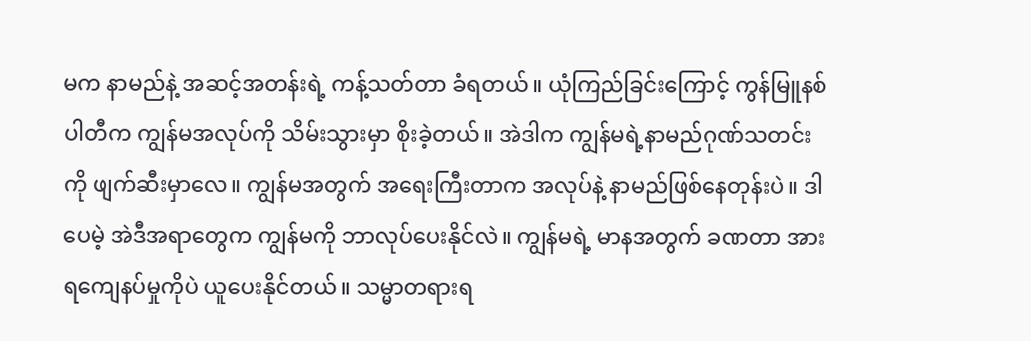မက နာမည်နဲ့ အဆင့်အတန်းရဲ့ ကန့်သတ်တာ ခံရတယ်။ ယုံကြည်ခြင်းကြောင့် ကွန်မြူနစ်ပါတီက ကျွန်မအလုပ်ကို သိမ်းသွားမှာ စိုးခဲ့တယ်။ အဲဒါက ကျွန်မရဲ့နာမည်ဂုဏ်သတင်းကို ဖျက်ဆီးမှာလေ။ ကျွန်မအတွက် အရေးကြီးတာက အလုပ်နဲ့ နာမည်ဖြစ်နေတုန်းပဲ။ ဒါပေမဲ့ အဲဒီအရာတွေက ကျွန်မကို ဘာလုပ်ပေးနိုင်လဲ။ ကျွန်မရဲ့ မာနအတွက် ခဏတာ အားရကျေနပ်မှုကိုပဲ ယူပေးနိုင်တယ်။ သမ္မာတရားရ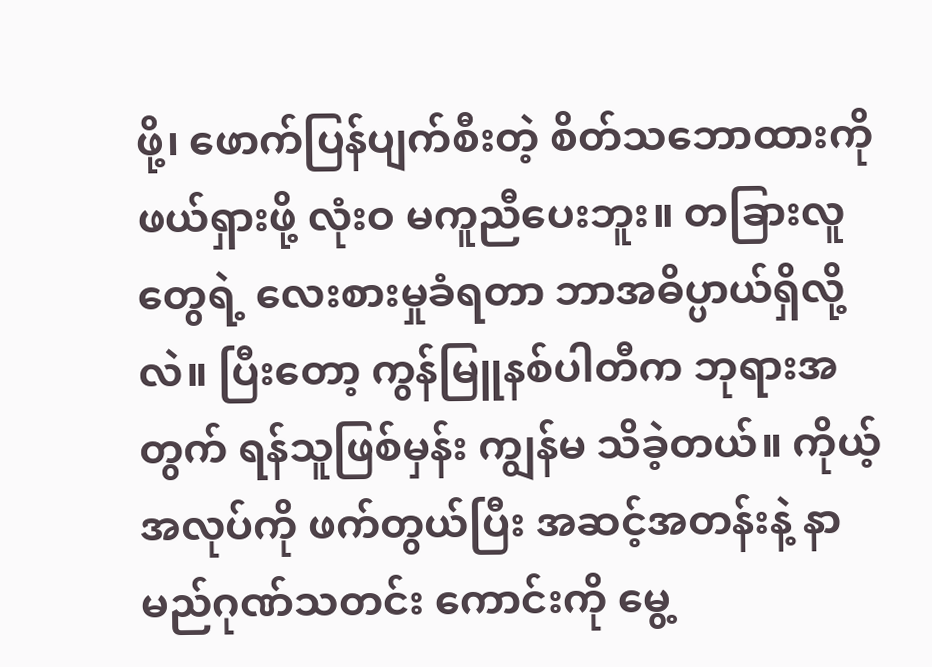ဖို့၊ ဖောက်ပြန်ပျက်စီးတဲ့ စိတ်သဘောထားကို ဖယ်ရှားဖို့ လုံးဝ မကူညီပေးဘူး။ တခြားလူတွေရဲ့ လေးစားမှုခံရတာ ဘာအဓိပ္ပာယ်ရှိလို့လဲ။ ပြီးတော့ ကွန်မြူနစ်ပါတီက ဘုရားအတွက် ရန်သူဖြစ်မှန်း ကျွန်မ သိခဲ့တယ်။ ကိုယ့်အလုပ်ကို ဖက်တွယ်ပြီး အဆင့်အတန်းနဲ့ နာမည်ဂုဏ်သတင်း ကောင်းကို မွေ့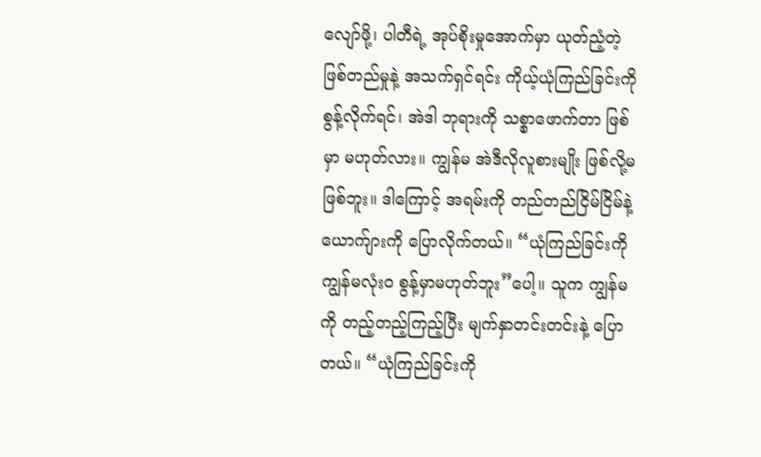လျော်ဖို့၊ ပါတီရဲ့ အုပ်စိုးမှုအောက်မှာ ယုတ်ညံ့တဲ့ ဖြစ်တည်မှုနဲ့ အသက်ရှင်ရင်း ကိုယ့်ယုံကြည်ခြင်းကို စွန့်လိုက်ရင်၊ အဲဒါ ဘုရားကို သစ္စာဖောက်တာ ဖြစ်မှာ မဟုတ်လား။ ကျွန်မ အဲဒီလိုလူစားမျိုး ဖြစ်လို့မဖြစ်ဘူး။ ဒါကြောင့် အရမ်းကို တည်တည်ငြိမ်ငြိမ်နဲ့ ယောက်ျားကို ပြောလိုက်တယ်။ “ယုံကြည်ခြင်းကို ကျွန်မလုံးဝ စွန့်မှာမဟုတ်ဘူး”ပေါ့။ သူက ကျွန်မကို တည့်တည့်ကြည့်ပြီး မျက်နှာတင်းတင်းနဲ့ ပြောတယ်။ “ယုံကြည်ခြင်းကို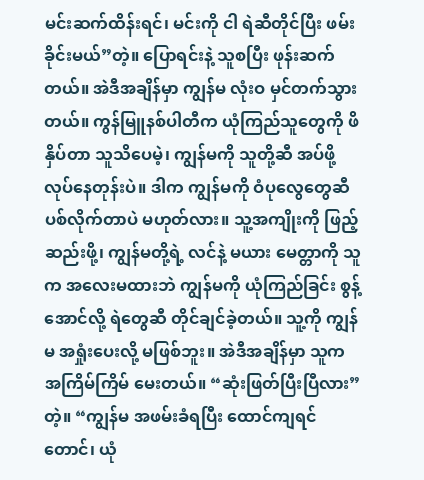မင်းဆက်ထိန်းရင်၊ မင်းကို ငါ ရဲဆီတိုင်ပြီး ဖမ်းခိုင်းမယ်”တဲ့။ ပြောရင်းနဲ့ သူစပြီး ဖုန်းဆက်တယ်။ အဲဒီအချိန်မှာ ကျွန်မ လုံးဝ မှင်တက်သွားတယ်။ ကွန်မြူနစ်ပါတီက ယုံကြည်သူတွေကို ဖိနှိပ်တာ သူသိပေမဲ့၊ ကျွန်မကို သူတို့ဆီ အပ်ဖို့ လုပ်နေတုန်းပဲ။ ဒါက ကျွန်မကို ဝံပုလွေတွေဆီ ပစ်လိုက်တာပဲ မဟုတ်လား။ သူ့အကျိုးကို ဖြည့်ဆည်းဖို့၊ ကျွန်မတို့ရဲ့ လင်နဲ့ မယား မေတ္တာကို သူက အလေးမထားဘဲ ကျွန်မကို ယုံကြည်ခြင်း စွန့်အောင်လို့ ရဲတွေဆီ တိုင်ချင်ခဲ့တယ်။ သူ့ကို ကျွန်မ အရှုံးပေးလို့ မဖြစ်ဘူး။ အဲဒီအချိန်မှာ သူက အကြိမ်ကြိမ် မေးတယ်။ “ဆုံးဖြတ်ပြီးပြီလား”တဲ့။ “ကျွန်မ အဖမ်းခံရပြီး ထောင်ကျရင်တောင်၊ ယုံ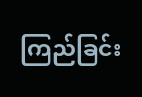ကြည်ခြင်း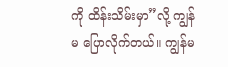ကို ထိန်းသိမ်းမှာ”လို့ ကျွန်မ ပြောလိုက်တယ်။ ကျွန်မ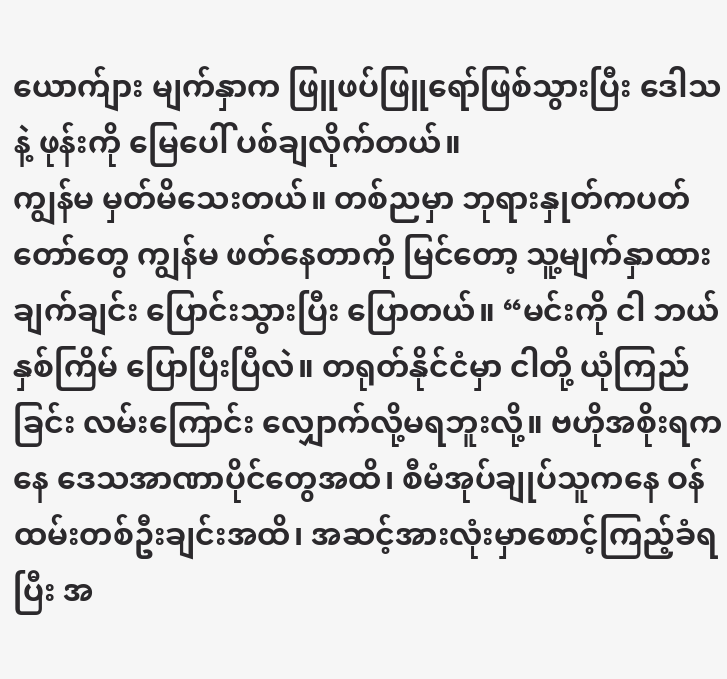ယောက်ျား မျက်နှာက ဖြူဖပ်ဖြူရော်ဖြစ်သွားပြီး ဒေါသနဲ့ ဖုန်းကို မြေပေါ် ပစ်ချလိုက်တယ်။
ကျွန်မ မှတ်မိသေးတယ်။ တစ်ညမှာ ဘုရားနှုတ်ကပတ်တော်တွေ ကျွန်မ ဖတ်နေတာကို မြင်တော့ သူ့မျက်နှာထား ချက်ချင်း ပြောင်းသွားပြီး ပြောတယ်။ “မင်းကို ငါ ဘယ်နှစ်ကြိမ် ပြောပြီးပြီလဲ။ တရုတ်နိုင်ငံမှာ ငါတို့ ယုံကြည်ခြင်း လမ်းကြောင်း လျှောက်လို့မရဘူးလို့။ ဗဟိုအစိုးရကနေ ဒေသအာဏာပိုင်တွေအထိ၊ စီမံအုပ်ချုပ်သူကနေ ဝန်ထမ်းတစ်ဦးချင်းအထိ၊ အဆင့်အားလုံးမှာစောင့်ကြည့်ခံရပြီး အ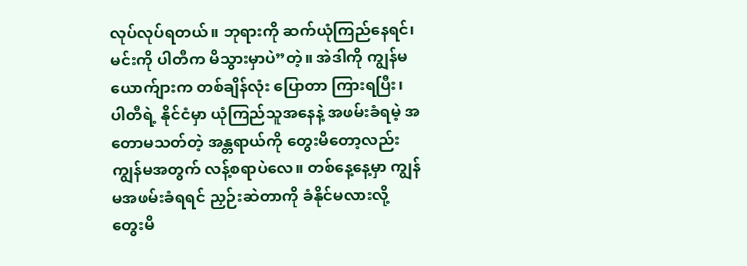လုပ်လုပ်ရတယ်။ ဘုရားကို ဆက်ယုံကြည်နေရင်၊ မင်းကို ပါတီက မိသွားမှာပဲ”တဲ့။ အဲဒါကို ကျွန်မယောက်ျားက တစ်ချိန်လုံး ပြောတာ ကြားရပြီး၊ ပါတီရဲ့ နိုင်ငံမှာ ယုံကြည်သူအနေနဲ့ အဖမ်းခံရမဲ့ အတောမသတ်တဲ့ အန္တရာယ်ကို တွေးမိတော့လည်း ကျွန်မအတွက် လန့်စရာပဲလေ။ တစ်နေ့နေ့မှာ ကျွန်မအဖမ်းခံရရင် ညှဉ်းဆဲတာကို ခံနိုင်မလားလို့ တွေးမိ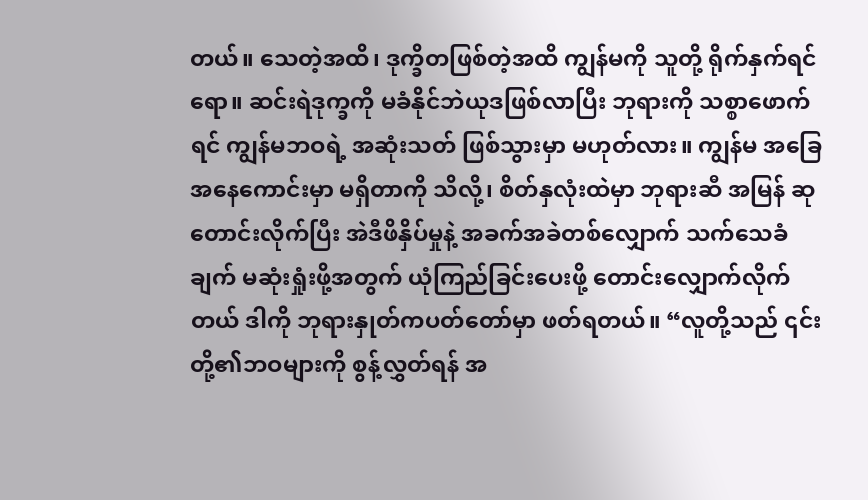တယ်။ သေတဲ့အထိ၊ ဒုက္ခိတဖြစ်တဲ့အထိ ကျွန်မကို သူတို့ ရိုက်နှက်ရင်ရော။ ဆင်းရဲဒုက္ခကို မခံနိုင်ဘဲယုဒဖြစ်လာပြီး ဘုရားကို သစ္စာဖောက်ရင် ကျွန်မဘဝရဲ့ အဆုံးသတ် ဖြစ်သွားမှာ မဟုတ်လား။ ကျွန်မ အခြေအနေကောင်းမှာ မရှိတာကို သိလို့၊ စိတ်နှလုံးထဲမှာ ဘုရားဆီ အမြန် ဆုတောင်းလိုက်ပြီး အဲဒီဖိနှိပ်မှုနဲ့ အခက်အခဲတစ်လျှောက် သက်သေခံချက် မဆုံးရှုံးဖို့အတွက် ယုံကြည်ခြင်းပေးဖို့ တောင်းလျှောက်လိုက်တယ် ဒါကို ဘုရားနှုတ်ကပတ်တော်မှာ ဖတ်ရတယ်။ “လူတို့သည် ၎င်းတို့၏ဘဝများကို စွန့်လွှတ်ရန် အ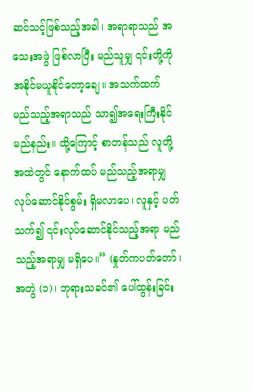ဆင်သင့်ဖြစ်သည့်အခါ၊ အရာရာသည် အသေးအဖွဲ ဖြစ်လာပြီး မည်သူမျှ ၎င်းတို့ကို အနိုင်မယူနိုင်တော့ချေ။ အသက်ထက် မည်သည့်အရာသည် သာ၍အရေးကြီးနိုင်မည်နည်း။ ထို့ကြောင့် စာတန်သည် လူတို့အထဲတွင် နောက်ထပ် မည်သည့်အရာမျှ လုပ်ဆောင်နိုင်စွမ်း ရှိမလာပေ၊ လူနှင့် ပတ်သက်၍ ၎င်းလုပ်ဆောင်နိုင်သည့်အရာ မည်သည့်အရာမျှ မရှိပေ။” (နှုတ်ကပတ်တော်၊ အတွဲ (၁)၊ ဘုရားသခင်၏ ပေါ်ထွန်းခြင်း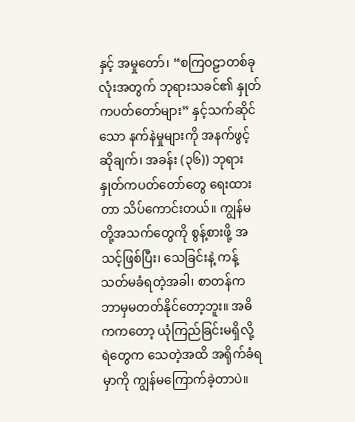နှင့် အမှုတော်၊ “စကြဝဠာတစ်ခုလုံးအတွက် ဘုရားသခင်၏ နှုတ်ကပတ်တော်များ” နှင့်သက်ဆိုင်သော နက်နဲမှုများကို အနက်ဖွင့်ဆိုချက်၊ အခန်း (၃၆)) ဘုရားနှုတ်ကပတ်တော်တွေ ရေးထားတာ သိပ်ကောင်းတယ်။ ကျွန်မတို့အသက်တွေကို စွန့်စားဖို့ အသင့်ဖြစ်ပြီး၊ သေခြင်းနဲ့ ကန့်သတ်မခံရတဲ့အခါ၊ စာတန်က ဘာမှမတတ်နိုင်တော့ဘူး။ အဓိကကတော့ ယုံကြည်ခြင်းမရှိလို့ ရဲတွေက သေတဲ့အထိ အရိုက်ခံရမှာကို ကျွန်မကြောက်ခဲ့တာပဲ။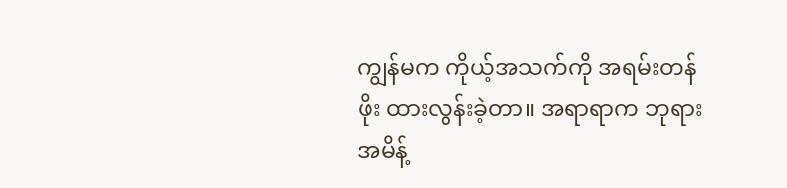ကျွန်မက ကိုယ့်အသက်ကို အရမ်းတန်ဖိုး ထားလွန်းခဲ့တာ။ အရာရာက ဘုရားအမိန့်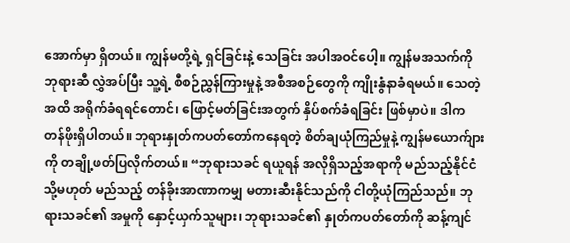အောက်မှာ ရှိတယ်။ ကျွန်မတို့ရဲ့ ရှင်ခြင်းနဲ့ သေခြင်း အပါအဝင်ပေါ့။ ကျွန်မအသက်ကို ဘုရားဆီ လွှဲအပ်ပြီး သူ့ရဲ့ စီစဉ်ညွှန်ကြားမှုနဲ့ အစီအစဉ်တွေကို ကျိုးနွံနာခံရမယ်။ သေတဲ့အထိ အရိုက်ခံရရင်တောင်၊ ဖြောင့်မတ်ခြင်းအတွက် နှိပ်စက်ခံရခြင်း ဖြစ်မှာပဲ။ ဒါက တန်ဖိုးရှိပါတယ်။ ဘုရားနှုတ်ကပတ်တော်ကနေရတဲ့ စိတ်ချယုံကြည်မှုနဲ့ ကျွန်မယောက်ျားကို တချို့ဖတ်ပြလိုက်တယ်။ “ဘုရားသခင် ရယူရန် အလိုရှိသည့်အရာကို မည်သည့်နိုင်ငံ သို့မဟုတ် မည်သည့် တန်ခိုးအာဏာကမျှ မတားဆီးနိုင်သည်ကို ငါတို့ယုံကြည်သည်။ ဘုရားသခင်၏ အမှုကို နှောင့်ယှက်သူများ၊ ဘုရားသခင်၏ နှုတ်ကပတ်တော်ကို ဆန့်ကျင်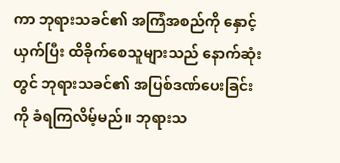ကာ ဘုရားသခင်၏ အကြံအစည်ကို နှောင့်ယှက်ပြီး ထိခိုက်စေသူများသည် နောက်ဆုံးတွင် ဘုရားသခင်၏ အပြစ်ဒဏ်ပေးခြင်းကို ခံရကြလိမ့်မည်။ ဘုရားသ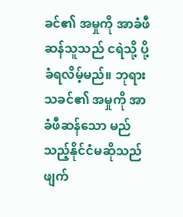ခင်၏ အမှုကို အာခံဖီဆန်သူသည် ငရဲသို့ ပို့ခံရလိမ့်မည်။ ဘုရားသခင်၏ အမှုကို အာခံဖီဆန်သော မည်သည့်နိုင်ငံမဆိုသည် ဖျက်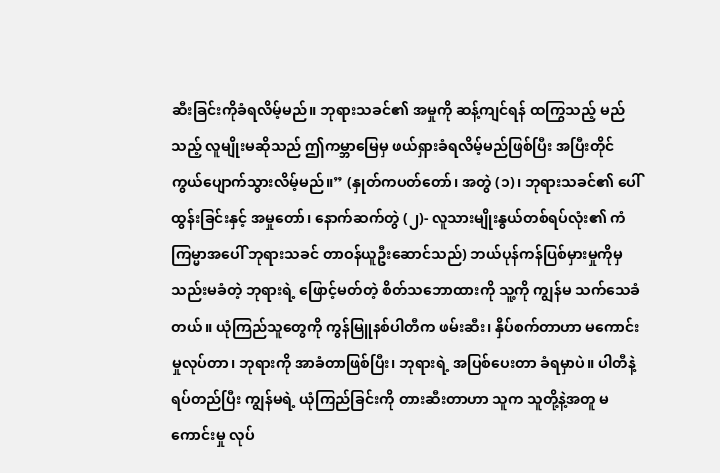ဆီးခြင်းကိုခံရလိမ့်မည်။ ဘုရားသခင်၏ အမှုကို ဆန့်ကျင်ရန် ထကြွသည့် မည်သည့် လူမျိုးမဆိုသည် ဤကမ္ဘာမြေမှ ဖယ်ရှားခံရလိမ့်မည်ဖြစ်ပြီး အပြီးတိုင် ကွယ်ပျောက်သွားလိမ့်မည်။” (နှုတ်ကပတ်တော်၊ အတွဲ (၁)၊ ဘုရားသခင်၏ ပေါ်ထွန်းခြင်းနှင့် အမှုတော်၊ နောက်ဆက်တွဲ (၂)- လူသားမျိုးနွယ်တစ်ရပ်လုံး၏ ကံကြမ္မာအပေါ် ဘုရားသခင် တာဝန်ယူဦးဆောင်သည်) ဘယ်ပုန်ကန်ပြစ်မှားမှုကိုမှ သည်းမခံတဲ့ ဘုရားရဲ့ ဖြောင့်မတ်တဲ့ စိတ်သဘောထားကို သူ့ကို ကျွန်မ သက်သေခံတယ်။ ယုံကြည်သူတွေကို ကွန်မြူနစ်ပါတီက ဖမ်းဆီး၊ နှိပ်စက်တာဟာ မကောင်းမှုလုပ်တာ၊ ဘုရားကို အာခံတာဖြစ်ပြီး၊ ဘုရားရဲ့ အပြစ်ပေးတာ ခံရမှာပဲ။ ပါတီနဲ့ ရပ်တည်ပြီး ကျွန်မရဲ့ ယုံကြည်ခြင်းကို တားဆီးတာဟာ သူက သူတို့နဲ့အတူ မကောင်းမှု လုပ်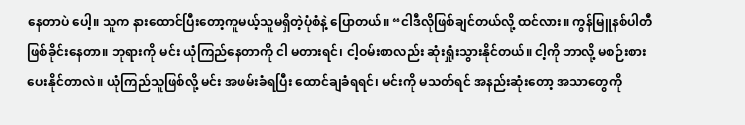နေတာပဲ ပေါ့။ သူက နားထောင်ပြီးတော့ကူမယ့်သူမရှိတဲ့ပုံစံနဲ့ ပြောတယ်။ “ငါဒီလိုဖြစ်ချင်တယ်လို့ ထင်လား။ ကွန်မြူနစ်ပါတီ ဖြစ်ခိုင်းနေတာ။ ဘုရားကို မင်း ယုံကြည်နေတာကို ငါ မတားရင်၊ ငါ့ဝမ်းစာလည်း ဆုံးရှုံးသွားနိုင်တယ်။ ငါ့ကို ဘာလို့ မစဉ်းစားပေးနိုင်တာလဲ။ ယုံကြည်သူဖြစ်လို့ မင်း အဖမ်းခံရပြီး ထောင်ချခံရရင်၊ မင်းကို မသတ်ရင် အနည်းဆုံးတော့ အသာတွေကို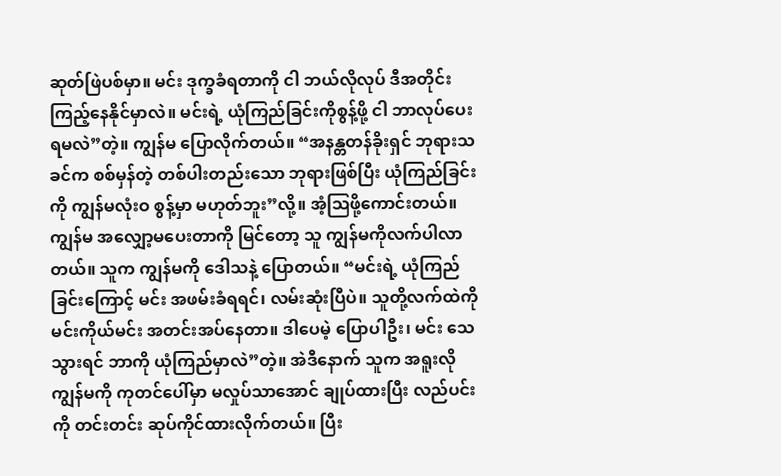ဆုတ်ဖြဲပစ်မှာ။ မင်း ဒုက္ခခံရတာကို ငါ ဘယ်လိုလုပ် ဒီအတိုင်း ကြည့်နေနိုင်မှာလဲ။ မင်းရဲ့ ယုံကြည်ခြင်းကိုစွန့်ဖို့ ငါ ဘာလုပ်ပေးရမလဲ”တဲ့။ ကျွန်မ ပြောလိုက်တယ်။ “အနန္တတန်ခိုးရှင် ဘုရားသခင်က စစ်မှန်တဲ့ တစ်ပါးတည်းသော ဘုရားဖြစ်ပြီး ယုံကြည်ခြင်းကို ကျွန်မလုံးဝ စွန့်မှာ မဟုတ်ဘူး”လို့။ အံ့ဩဖို့ကောင်းတယ်။ ကျွန်မ အလျှော့မပေးတာကို မြင်တော့ သူ ကျွန်မကိုလက်ပါလာတယ်။ သူက ကျွန်မကို ဒေါသနဲ့ ပြောတယ်။ “မင်းရဲ့ ယုံကြည်ခြင်းကြောင့် မင်း အဖမ်းခံရရင်၊ လမ်းဆုံးပြီပဲ။ သူတို့လက်ထဲကို မင်းကိုယ်မင်း အတင်းအပ်နေတာ။ ဒါပေမဲ့ ပြောပါဦး၊ မင်း သေသွားရင် ဘာကို ယုံကြည်မှာလဲ”တဲ့။ အဲဒီနောက် သူက အရူးလို ကျွန်မကို ကုတင်ပေါ်မှာ မလှုပ်သာအောင် ချုပ်ထားပြီး လည်ပင်းကို တင်းတင်း ဆုပ်ကိုင်ထားလိုက်တယ်။ ပြီး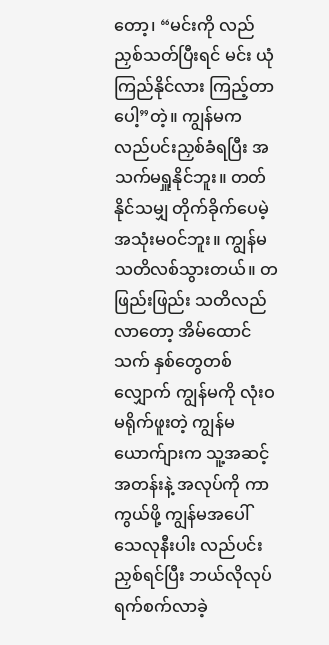တော့၊ “မင်းကို လည်ညှစ်သတ်ပြီးရင် မင်း ယုံကြည်နိုင်လား ကြည့်တာပေါ့”တဲ့။ ကျွန်မက လည်ပင်းညှစ်ခံရပြီး အသက်မရှူနိုင်ဘူး။ တတ်နိုင်သမျှ တိုက်ခိုက်ပေမဲ့ အသုံးမဝင်ဘူး။ ကျွန်မ သတိလစ်သွားတယ်။ တဖြည်းဖြည်း သတိလည်လာတော့ အိမ်ထောင်သက် နှစ်တွေတစ်လျှောက် ကျွန်မကို လုံးဝ မရိုက်ဖူးတဲ့ ကျွန်မယောက်ျားက သူ့အဆင့်အတန်းနဲ့ အလုပ်ကို ကာကွယ်ဖို့ ကျွန်မအပေါ် သေလုနီးပါး လည်ပင်းညှစ်ရင်ပြီး ဘယ်လိုလုပ် ရက်စက်လာခဲ့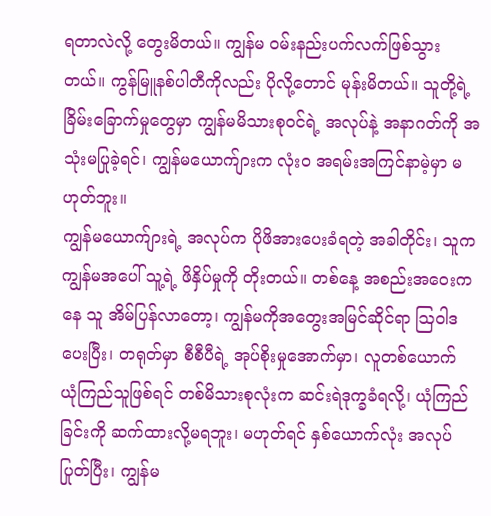ရတာလဲလို့ တွေးမိတယ်။ ကျွန်မ ဝမ်းနည်းပက်လက်ဖြစ်သွားတယ်။ ကွန်မြူနစ်ပါတီကိုလည်း ပိုလို့တောင် မုန်းမိတယ်။ သူတို့ရဲ့ ခြိမ်းခြောက်မှုတွေမှာ ကျွန်မမိသားစုဝင်ရဲ့ အလုပ်နဲ့ အနာဂတ်ကို အသုံးမပြုခဲ့ရင်၊ ကျွန်မယောက်ျားက လုံးဝ အရမ်းအကြင်နာမဲ့မှာ မဟုတ်ဘူး။
ကျွန်မယောက်ျားရဲ့ အလုပ်က ပိုဖိအားပေးခံရတဲ့ အခါတိုင်း၊ သူက ကျွန်မအပေါ် သူ့ရဲ့ ဖိနှိပ်မှုကို တိုးတယ်။ တစ်နေ့ အစည်းအဝေးကနေ သူ အိမ်ပြန်လာတော့၊ ကျွန်မကိုအတွေးအမြင်ဆိုင်ရာ ဩဝါဒ ပေးပြီး၊ တရုတ်မှာ စီစီပီရဲ့ အုပ်စိုးမှုအောက်မှာ၊ လူတစ်ယောက် ယုံကြည်သူဖြစ်ရင် တစ်မိသားစုလုံးက ဆင်းရဲဒုက္ခခံရလို့၊ ယုံကြည်ခြင်းကို ဆက်ထားလို့မရဘူး၊ မဟုတ်ရင် နှစ်ယောက်လုံး အလုပ် ပြုတ်ပြီး၊ ကျွန်မ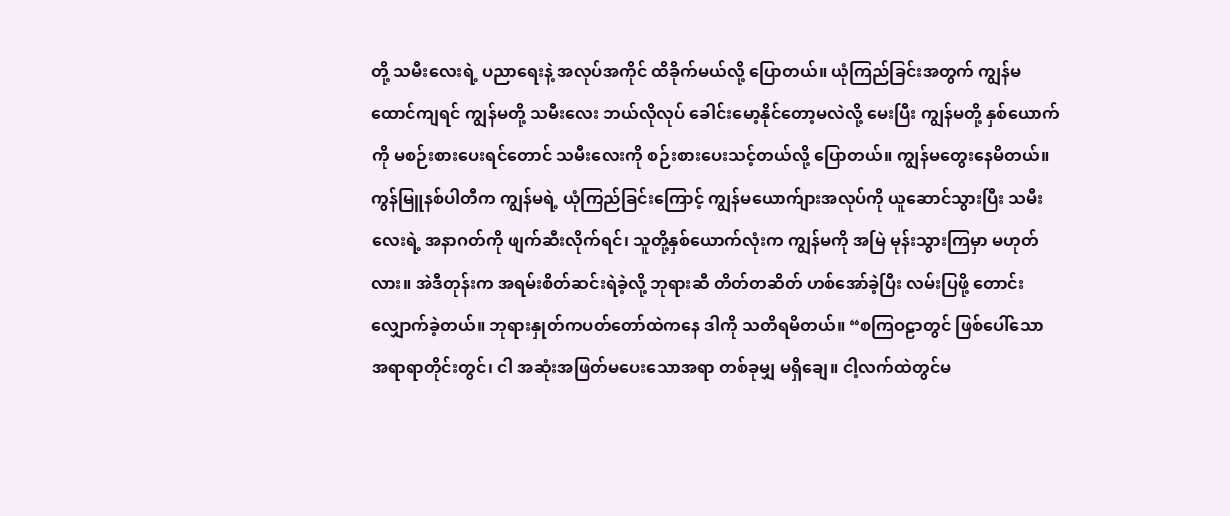တို့ သမီးလေးရဲ့ ပညာရေးနဲ့ အလုပ်အကိုင် ထိခိုက်မယ်လို့ ပြောတယ်။ ယုံကြည်ခြင်းအတွက် ကျွန်မထောင်ကျရင် ကျွန်မတို့ သမီးလေး ဘယ်လိုလုပ် ခေါင်းမော့နိုင်တော့မလဲလို့ မေးပြီး ကျွန်မတို့ နှစ်ယောက်ကို မစဉ်းစားပေးရင်တောင် သမီးလေးကို စဉ်းစားပေးသင့်တယ်လို့ ပြောတယ်။ ကျွန်မတွေးနေမိတယ်။ ကွန်မြူနစ်ပါတီက ကျွန်မရဲ့ ယုံကြည်ခြင်းကြောင့် ကျွန်မယောက်ျားအလုပ်ကို ယူဆောင်သွားပြီး သမီးလေးရဲ့ အနာဂတ်ကို ဖျက်ဆီးလိုက်ရင်၊ သူတို့နှစ်ယောက်လုံးက ကျွန်မကို အမြဲ မုန်းသွားကြမှာ မဟုတ်လား။ အဲဒီတုန်းက အရမ်းစိတ်ဆင်းရဲခဲ့လို့ ဘုရားဆီ တိတ်တဆိတ် ဟစ်အော်ခဲ့ပြီး လမ်းပြဖို့ တောင်းလျှောက်ခဲ့တယ်။ ဘုရားနှုတ်ကပတ်တော်ထဲကနေ ဒါကို သတိရမိတယ်။ “စကြဝဠာတွင် ဖြစ်ပေါ်သော အရာရာတိုင်းတွင်၊ ငါ အဆုံးအဖြတ်မပေးသောအရာ တစ်ခုမျှ မရှိချေ။ ငါ့လက်ထဲတွင်မ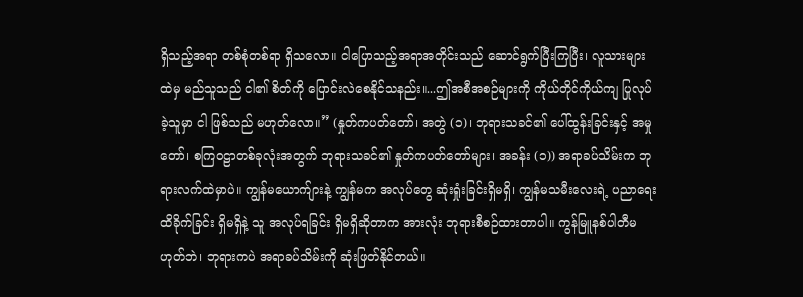ရှိသည့်အရာ တစ်စုံတစ်ရာ ရှိသလော။ ငါပြောသည့်အရာအတိုင်းသည် ဆောင်ရွက်ပြီးကြပြီး၊ လူသားများထဲမှ မည်သူသည် ငါ၏ စိတ်ကို ပြောင်းလဲစေနိုင်သနည်း။...ဤအစီအစဉ်များကို ကိုယ်တိုင်ကိုယ်ကျ ပြုလုပ်ခဲ့သူမှာ ငါ ဖြစ်သည် မဟုတ်လော။” (နှုတ်ကပတ်တော်၊ အတွဲ (၁)၊ ဘုရားသခင်၏ ပေါ်ထွန်းခြင်းနှင့် အမှုတော်၊ စကြဝဠာတစ်ခုလုံးအတွက် ဘုရားသခင်၏ နှုတ်ကပတ်တော်များ၊ အခန်း (၁)) အရာခပ်သိမ်းက ဘုရားလက်ထဲမှာပဲ။ ကျွန်မယောက်ျားနဲ့ ကျွန်မက အလုပ်တွေ ဆုံးရှုံးခြင်းရှိမရှိ၊ ကျွန်မသမီးလေးရဲ့ ပညာရေး ထိခိုက်ခြင်း ရှိမရှိနဲ့ သူ အလုပ်ရခြင်း ရှိမရှိဆိုတာက အားလုံး ဘုရားစီစဉ်ထားတာပါ။ ကွန်မြူနစ်ပါတီမဟုတ်ဘဲ၊ ဘုရားကပဲ အရာခပ်သိမ်းကို ဆုံးဖြတ်နိုင်တယ်။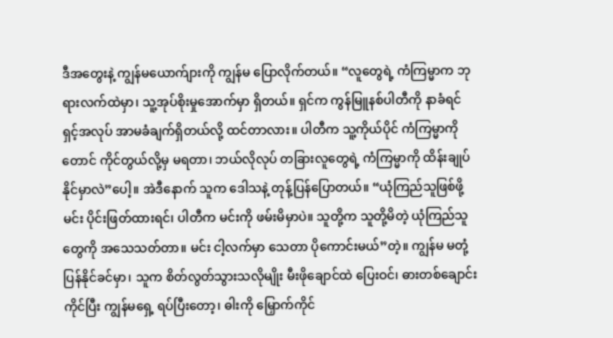ဒီအတွေးနဲ့ ကျွန်မယောက်ျားကို ကျွန်မ ပြောလိုက်တယ်။ “လူတွေရဲ့ ကံကြမ္မာက ဘုရားလက်ထဲမှာ၊ သူ့အုပ်စိုးမှုအောက်မှာ ရှိတယ်။ ရှင်က ကွန်မြူနစ်ပါတီကို နာခံရင် ရှင့်အလုပ် အာမခံချက်ရှိတယ်လို့ ထင်တာလား။ ပါတီက သူ့ကိုယ်ပိုင် ကံကြမ္မာကိုတောင် ကိုင်တွယ်လို့မှ မရတာ၊ ဘယ်လိုလုပ် တခြားလူတွေရဲ့ ကံကြမ္မာကို ထိန်းချုပ်နိုင်မှာလဲ”ပေါ့။ အဲဒီနောက် သူက ဒေါသနဲ့ တုန့်ပြန်ပြောတယ်။ “ယုံကြည်သူဖြစ်ဖို့ မင်း ပိုင်းဖြတ်ထားရင်၊ ပါတီက မင်းကို ဖမ်းမိမှာပဲ။ သူတို့က သူတို့မိတဲ့ ယုံကြည်သူတွေကို အသေသတ်တာ။ မင်း ငါ့လက်မှာ သေတာ ပိုကောင်းမယ်”တဲ့။ ကျွန်မ မတုံ့ပြန်နိုင်ခင်မှာ၊ သူက စိတ်လွတ်သွားသလိုမျိုး မီးဖိုချောင်ထဲ ပြေးဝင်၊ ဓားတစ်ချောင်း ကိုင်ပြီး ကျွန်မရှေ့ ရပ်ပြီးတော့၊ ဓါးကို မြှောက်ကိုင်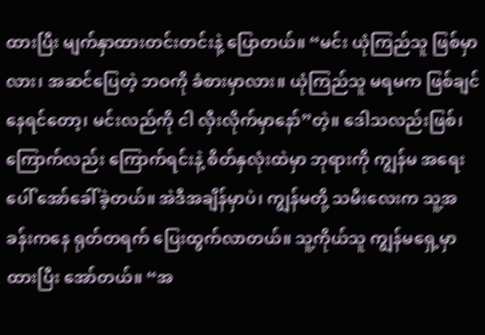ထားပြီး မျက်နှာထားတင်းတင်းနဲ့ ပြောတယ်။ “မင်း ယုံကြည်သူ ဖြစ်မှာလား၊ အဆင်ပြေတဲ့ ဘဝကို ခံစားမှာလား။ ယုံကြည်သူ မရမက ဖြစ်ချင်နေရင်တော့၊ မင်းလည်ကို ငါ လှီးလိုက်မှာနော်”တဲ့။ ဒေါသလည်းဖြစ်၊ ကြောက်လည်း ကြောက်ရင်းနဲ့ စိတ်နှလုံးထဲမှာ ဘုရားကို ကျွန်မ အရေးပေါ် အော်ခေါ်ခဲ့တယ်။ အဲဒီအချိန်မှာပဲ၊ ကျွန်မတို့ သမီးလေးက သူ့အခန်းကနေ ရုတ်တရက် ပြေးထွက်လာတယ်။ သူ့ကိုယ်သူ ကျွန်မရှေ့မှာ ထားပြီး အော်တယ်။ “အ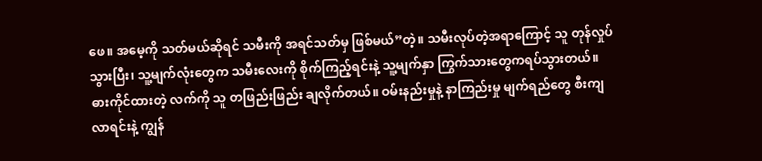ဖေ။ အမေ့ကို သတ်မယ်ဆိုရင် သမီးကို အရင်သတ်မှ ဖြစ်မယ်”တဲ့။ သမီးလုပ်တဲ့အရာကြောင့် သူ တုန်လှုပ်သွားပြီး၊ သူ့မျက်လုံးတွေက သမီးလေးကို စိုက်ကြည့်ရင်းနဲ့ သူ့မျက်နှာ ကြွက်သားတွေကရပ်သွားတယ်။ ဓားကိုင်ထားတဲ့ လက်ကို သူ တဖြည်းဖြည်း ချလိုက်တယ်။ ဝမ်းနည်းမှုနဲ့ နာကြည်းမှု မျက်ရည်တွေ စီးကျလာရင်းနဲ့ ကျွန်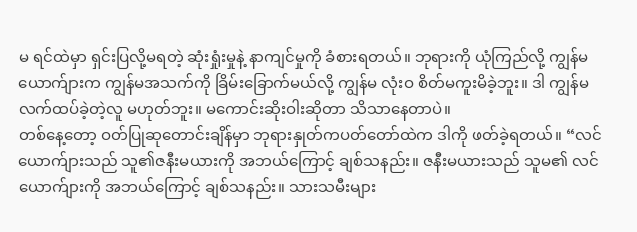မ ရင်ထဲမှာ ရှင်းပြလို့မရတဲ့ ဆုံးရှုံးမှုနဲ့ နာကျင်မှုကို ခံစားရတယ်။ ဘုရားကို ယုံကြည်လို့ ကျွန်မယောက်ျားက ကျွန်မအသက်ကို ခြိမ်းခြောက်မယ်လို့ ကျွန်မ လုံးဝ စိတ်မကူးမိခဲ့ဘူး။ ဒါ ကျွန်မ လက်ထပ်ခဲ့တဲ့လူ မဟုတ်ဘူး။ မကောင်းဆိုးဝါးဆိုတာ သိသာနေတာပဲ။
တစ်နေ့တော့ ဝတ်ပြုဆုတောင်းချိန်မှာ ဘုရားနှုတ်ကပတ်တော်ထဲက ဒါကို ဖတ်ခဲ့ရတယ်။ “လင်ယောက်ျားသည် သူ၏ဇနီးမယားကို အဘယ်ကြောင့် ချစ်သနည်း။ ဇနီးမယားသည် သူမ၏ လင်ယောက်ျားကို အဘယ်ကြောင့် ချစ်သနည်း။ သားသမီးများ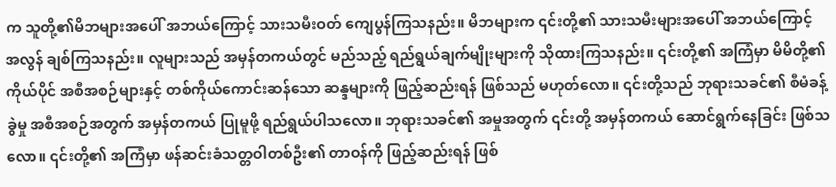က သူတို့၏မိဘများအပေါ် အဘယ်ကြောင့် သားသမီးဝတ် ကျေပွန်ကြသနည်း။ မိဘများက ၎င်းတို့၏ သားသမီးများအပေါ် အဘယ်ကြောင့် အလွန် ချစ်ကြသနည်း။ လူများသည် အမှန်တကယ်တွင် မည်သည့် ရည်ရွယ်ချက်မျိုးများကို သိုထားကြသနည်း။ ၎င်းတို့၏ အကြံမှာ မိမိတို့၏ ကိုယ်ပိုင် အစီအစဉ်များနှင့် တစ်ကိုယ်ကောင်းဆန်သော ဆန္ဒများကို ဖြည့်ဆည်းရန် ဖြစ်သည် မဟုတ်လော။ ၎င်းတို့သည် ဘုရားသခင်၏ စီမံခန့်ခွဲမှု အစီအစဉ်အတွက် အမှန်တကယ် ပြုမူဖို့ ရည်ရွယ်ပါသလော။ ဘုရားသခင်၏ အမှုအတွက် ၎င်းတို့ အမှန်တကယ် ဆောင်ရွက်နေခြင်း ဖြစ်သလော။ ၎င်းတို့၏ အကြံမှာ ဖန်ဆင်းခံသတ္တဝါတစ်ဦး၏ တာဝန်ကို ဖြည့်ဆည်းရန် ဖြစ်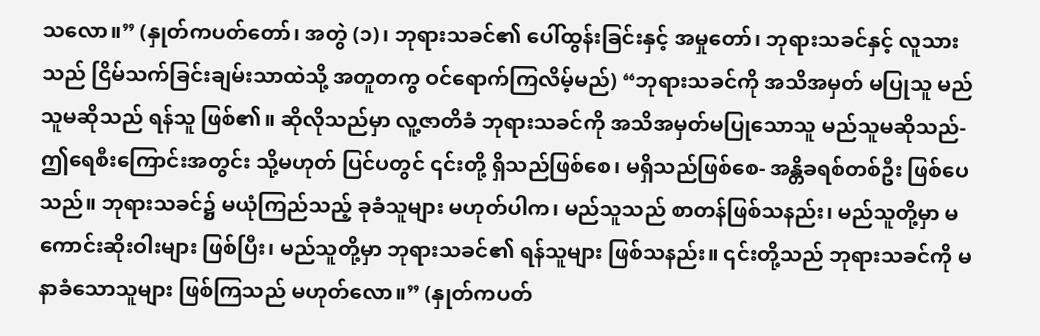သလော။” (နှုတ်ကပတ်တော်၊ အတွဲ (၁)၊ ဘုရားသခင်၏ ပေါ်ထွန်းခြင်းနှင့် အမှုတော်၊ ဘုရားသခင်နှင့် လူသားသည် ငြိမ်သက်ခြင်းချမ်းသာထဲသို့ အတူတကွ ဝင်ရောက်ကြလိမ့်မည်) “ဘုရားသခင်ကို အသိအမှတ် မပြုသူ မည်သူမဆိုသည် ရန်သူ ဖြစ်၏။ ဆိုလိုသည်မှာ လူ့ဇာတိခံ ဘုရားသခင်ကို အသိအမှတ်မပြုသောသူ မည်သူမဆိုသည်- ဤရေစီးကြောင်းအတွင်း သို့မဟုတ် ပြင်ပတွင် ၎င်းတို့ ရှိသည်ဖြစ်စေ၊ မရှိသည်ဖြစ်စေ- အန္တိခရစ်တစ်ဦး ဖြစ်ပေသည်။ ဘုရားသခင်၌ မယုံကြည်သည့် ခုခံသူများ မဟုတ်ပါက၊ မည်သူသည် စာတန်ဖြစ်သနည်း၊ မည်သူတို့မှာ မကောင်းဆိုးဝါးများ ဖြစ်ပြီး၊ မည်သူတို့မှာ ဘုရားသခင်၏ ရန်သူများ ဖြစ်သနည်း။ ၎င်းတို့သည် ဘုရားသခင်ကို မနာခံသောသူများ ဖြစ်ကြသည် မဟုတ်လော။” (နှုတ်ကပတ်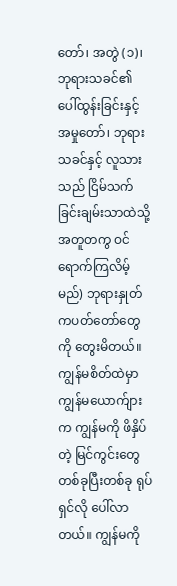တော်၊ အတွဲ (၁)၊ ဘုရားသခင်၏ ပေါ်ထွန်းခြင်းနှင့် အမှုတော်၊ ဘုရားသခင်နှင့် လူသားသည် ငြိမ်သက်ခြင်းချမ်းသာထဲသို့ အတူတကွ ဝင်ရောက်ကြလိမ့်မည်) ဘုရားနှုတ်ကပတ်တော်တွေကို တွေးမိတယ်။ ကျွန်မစိတ်ထဲမှာ ကျွန်မယောက်ျားက ကျွန်မကို ဖိနှိပ်တဲ့ မြင်ကွင်းတွေ တစ်ခုပြီးတစ်ခု ရုပ်ရှင်လို ပေါ်လာတယ်။ ကျွန်မကို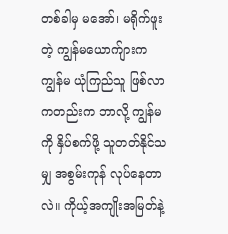တစ်ခါမှ မအော်၊ မရိုက်ဖူးတဲ့ ကျွန်မယောက်ျားက ကျွန်မ ယုံကြည်သူ ဖြစ်လာကတည်းက ဘာလို့ ကျွန်မကို နှိပ်စက်ဖို့ သူတတ်နိုင်သမျှ အစွမ်းကုန် လုပ်နေတာလဲ။ ကိုယ့်အကျိုးအမြတ်နဲ့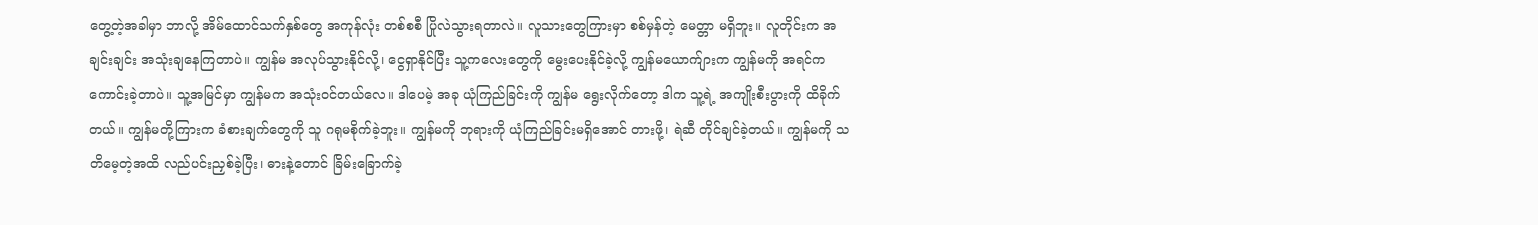တွေ့တဲ့အခါမှာ ဘာလို့ အိမ်ထောင်သက်နှစ်တွေ အကုန်လုံး တစ်စစီ ပြိုလဲသွားရတာလဲ။ လူသားတွေကြားမှာ စစ်မှန်တဲ့ မေတ္တာ မရှိဘူး။ လူတိုင်းက အချင်းချင်း အသုံးချနေကြတာပဲ။ ကျွန်မ အလုပ်သွားနိုင်လို့၊ ငွေရှာနိုင်ပြီး သူ့ကလေးတွေကို မွေးပေးနိုင်ခဲ့လို့ ကျွန်မယောက်ျားက ကျွန်မကို အရင်က ကောင်းခဲ့တာပဲ။ သူ့အမြင်မှာ ကျွန်မက အသုံးဝင်တယ်လေ။ ဒါပေမဲ့ အခု ယုံကြည်ခြင်းကို ကျွန်မ ရွေးလိုက်တော့ ဒါက သူ့ရဲ့ အကျိုးစီးပွားကို ထိခိုက်တယ်။ ကျွန်မတို့ကြားက ခံစားချက်တွေကို သူ ဂရုမစိုက်ခဲ့ဘူး။ ကျွန်မကို ဘုရားကို ယုံကြည်ခြင်းမရှိအောင် တားဖို့၊ ရဲဆီ တိုင်ချင်ခဲ့တယ်။ ကျွန်မကို သတိမေ့တဲ့အထိ လည်ပင်းညှစ်ခဲ့ပြီး၊ ဓားနဲ့တောင် ခြိမ်းခြောက်ခဲ့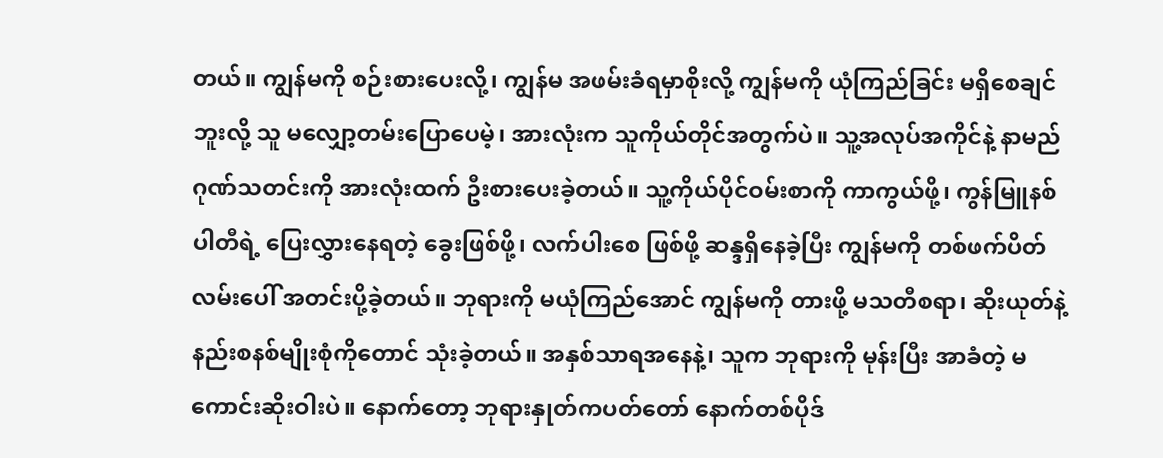တယ်။ ကျွန်မကို စဉ်းစားပေးလို့၊ ကျွန်မ အဖမ်းခံရမှာစိုးလို့ ကျွန်မကို ယုံကြည်ခြင်း မရှိစေချင်ဘူးလို့ သူ မလျှော့တမ်းပြောပေမဲ့၊ အားလုံးက သူကိုယ်တိုင်အတွက်ပဲ။ သူ့အလုပ်အကိုင်နဲ့ နာမည်ဂုဏ်သတင်းကို အားလုံးထက် ဦးစားပေးခဲ့တယ်။ သူ့ကိုယ်ပိုင်ဝမ်းစာကို ကာကွယ်ဖို့၊ ကွန်မြူနစ်ပါတီရဲ့ ပြေးလွှားနေရတဲ့ ခွေးဖြစ်ဖို့၊ လက်ပါးစေ ဖြစ်ဖို့ ဆန္ဒရှိနေခဲ့ပြီး ကျွန်မကို တစ်ဖက်ပိတ် လမ်းပေါ် အတင်းပို့ခဲ့တယ်။ ဘုရားကို မယုံကြည်အောင် ကျွန်မကို တားဖို့ မသတီစရာ၊ ဆိုးယုတ်နဲ့ နည်းစနစ်မျိုးစုံကိုတောင် သုံးခဲ့တယ်။ အနှစ်သာရအနေနဲ့၊ သူက ဘုရားကို မုန်းပြီး အာခံတဲ့ မကောင်းဆိုးဝါးပဲ။ နောက်တော့ ဘုရားနှုတ်ကပတ်တော် နောက်တစ်ပိုဒ်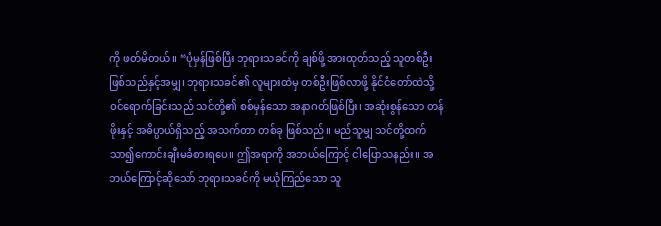ကို ဖတ်မိတယ်။ “ပုံမှန်ဖြစ်ပြီး ဘုရားသခင်ကို ချစ်ဖို့ အားထုတ်သည့် သူတစ်ဦးဖြစ်သည်နှင့်အမျှ၊ ဘုရားသခင်၏ လူများထဲမှ တစ်ဦးဖြစ်လာဖို့ နိုင်ငံတော်ထဲသို့ ဝင်ရောက်ခြင်းသည် သင်တို့၏ စစ်မှန်သော အနာဂတ်ဖြစ်ပြီး၊ အဆုံးစွန်သော တန်ဖိုးနှင့် အဓိပ္ပာယ်ရှိသည့် အသက်တာ တစ်ခု ဖြစ်သည်။ မည်သူမျှ သင်တို့ထက် သာ၍ကောင်းချီးမခံစားရပေ။ ဤအရာကို အဘယ်ကြောင့် ငါပြောသနည်း။ အဘယ်ကြောင့်ဆိုသော် ဘုရားသခင်ကို မယုံကြည်သော သူ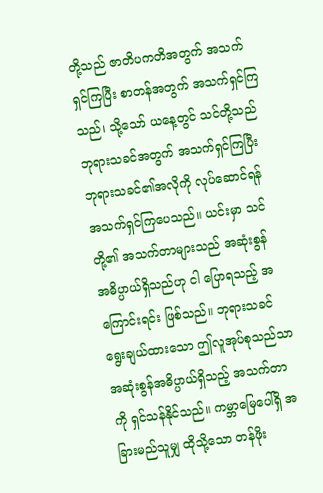တို့သည် ဇာတိပကတိအတွက် အသက်ရှင်ကြပြီး စာတန်အတွက် အသက်ရှင်ကြသည်၊ သို့သော် ယနေ့တွင် သင်တို့သည် ဘုရားသခင်အတွက် အသက်ရှင်ကြပြီး ဘုရားသခင်၏အလိုကို လုပ်ဆောင်ရန် အသက်ရှင်ကြပေသည်။ ယင်းမှာ သင်တို့၏ အသက်တာများသည် အဆုံးစွန် အဓိပ္ပာယ်ရှိသည်ဟု ငါ ပြောရသည့် အကြောင်းရင်း ဖြစ်သည်။ ဘုရားသခင်ရွေးချယ်ထားသော ဤလူအုပ်စုသည်သာ အဆုံးစွန်အဓိပ္ပာယ်ရှိသည့် အသက်တာကို ရှင်သန်နိုင်သည်။ ကမ္ဘာမြေပေါ်ရှိ အခြားမည်သူမျှ ထိုသို့သော တန်ဖိုး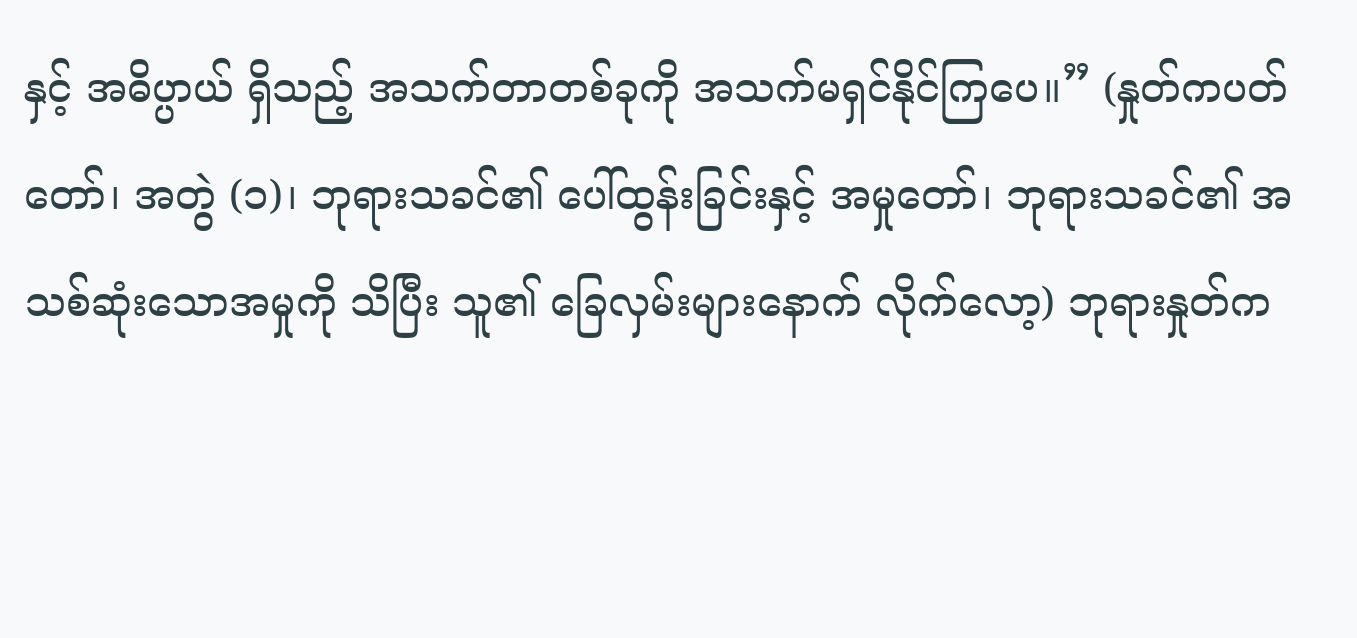နှင့် အဓိပ္ပာယ် ရှိသည့် အသက်တာတစ်ခုကို အသက်မရှင်နိုင်ကြပေ။” (နှုတ်ကပတ်တော်၊ အတွဲ (၁)၊ ဘုရားသခင်၏ ပေါ်ထွန်းခြင်းနှင့် အမှုတော်၊ ဘုရားသခင်၏ အသစ်ဆုံးသောအမှုကို သိပြီး သူ၏ ခြေလှမ်းများနောက် လိုက်လော့) ဘုရားနှုတ်က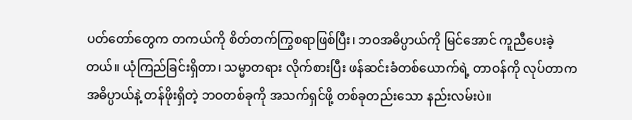ပတ်တော်တွေက တကယ်ကို စိတ်တက်ကြွစရာဖြစ်ပြီး၊ ဘဝအဓိပ္ပာယ်ကို မြင်အောင် ကူညီပေးခဲ့တယ်။ ယုံကြည်ခြင်းရှိတာ၊ သမ္မာတရား လိုက်စားပြီး ဖန်ဆင်းခံတစ်ယောက်ရဲ့ တာဝန်ကို လုပ်တာက အဓိပ္ပာယ်နဲ့ တန်ဖိုးရှိတဲ့ ဘဝတစ်ခုကို အသက်ရှင်ဖို့ တစ်ခုတည်းသော နည်းလမ်းပဲ။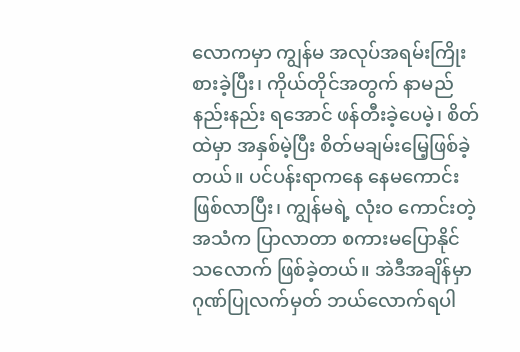လောကမှာ ကျွန်မ အလုပ်အရမ်းကြိုးစားခဲ့ပြီး၊ ကိုယ်တိုင်အတွက် နာမည်နည်းနည်း ရအောင် ဖန်တီးခဲ့ပေမဲ့၊ စိတ်ထဲမှာ အနှစ်မဲ့ပြီး စိတ်မချမ်းမြေ့ဖြစ်ခဲ့တယ်။ ပင်ပန်းရာကနေ နေမကောင်းဖြစ်လာပြီး၊ ကျွန်မရဲ့ လုံးဝ ကောင်းတဲ့အသံက ပြာလာတာ စကားမပြောနိုင်သလောက် ဖြစ်ခဲ့တယ်။ အဲဒီအချိန်မှာ ဂုဏ်ပြုလက်မှတ် ဘယ်လောက်ရပါ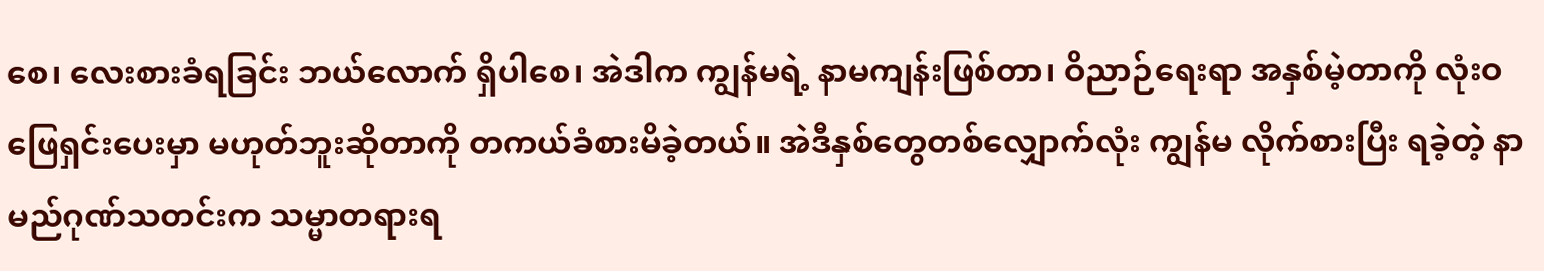စေ၊ လေးစားခံရခြင်း ဘယ်လောက် ရှိပါစေ၊ အဲဒါက ကျွန်မရဲ့ နာမကျန်းဖြစ်တာ၊ ဝိညာဉ်ရေးရာ အနှစ်မဲ့တာကို လုံးဝ ဖြေရှင်းပေးမှာ မဟုတ်ဘူးဆိုတာကို တကယ်ခံစားမိခဲ့တယ်။ အဲဒီနှစ်တွေတစ်လျှောက်လုံး ကျွန်မ လိုက်စားပြီး ရခဲ့တဲ့ နာမည်ဂုဏ်သတင်းက သမ္မာတရားရ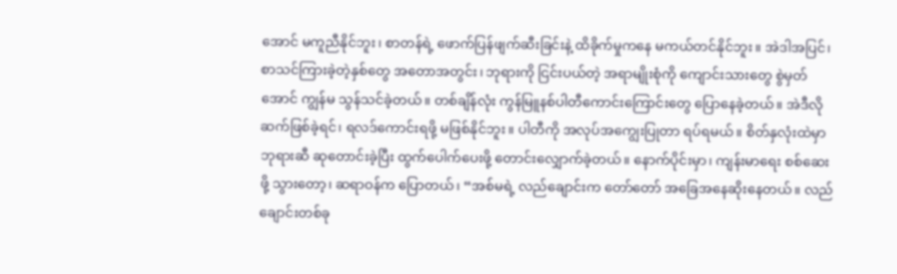အောင် မကူညီနိုင်ဘူး၊ စာတန်ရဲ့ ဖောက်ပြန်ဖျက်ဆီးခြင်းနဲ့ ထိခိုက်မှုကနေ မကယ်တင်နိုင်ဘူး။ အဲဒါအပြင်၊ စာသင်ကြားခဲ့တဲ့နှစ်တွေ အတောအတွင်း၊ ဘုရားကို ငြင်းပယ်တဲ့ အရာမျိုးစုံကို ကျောင်းသားတွေ စွဲမှတ်အောင် ကျွန်မ သွန်သင်ခဲ့တယ်။ တစ်ချိန်လုံး ကွန်မြူနစ်ပါတီကောင်းကြောင်းတွေ ပြောနေခဲ့တယ်။ အဲဒီလိုဆက်ဖြစ်ခဲ့ရင်၊ ရလဒ်ကောင်းရဖို့ မဖြစ်နိုင်ဘူး။ ပါတီကို အလုပ်အကျွေးပြုတာ ရပ်ရမယ်။ စိတ်နှလုံးထဲမှာ ဘုရားဆီ ဆုတောင်းခဲ့ပြီး ထွက်ပေါက်ပေးဖို့ တောင်းလျှောက်ခဲ့တယ်။ နောက်ပိုင်းမှာ၊ ကျန်းမာရေး စစ်ဆေးဖို့ သွားတော့၊ ဆရာဝန်က ပြောတယ်၊ “အစ်မရဲ့ လည်ချောင်းက တော်တော် အခြေအနေဆိုးနေတယ်။ လည်ချောင်းတစ်ခု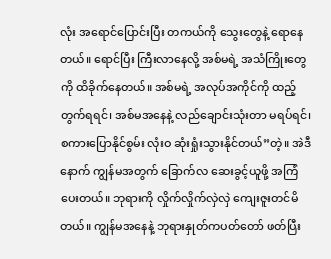လုံး အရောင်ပြောင်းပြီး တကယ်ကို သွေးတွေနဲ့ ရောနေတယ်။ ရောင်ပြီး ကြီးလာနေလို့ အစ်မရဲ့ အသံကြိုးတွေကို ထိခိုက်နေတယ်။ အစ်မရဲ့ အလုပ်အကိုင်ကို ထည့်တွက်ရရင်၊ အစ်မအနေနဲ့ လည်ချောင်းသုံးတာ မရပ်ရင်၊ စကားပြောနိုင်စွမ်း လုံးဝ ဆုံးရှုံးသွားနိုင်တယ်”တဲ့။ အဲဒီနောက် ကျွန်မအတွက် ခြောက်လ ဆေးခွင့်ယူဖို့ အကြံပေးတယ်။ ဘုရားကို လှိုက်လှိုက်လှဲလှဲ ကျေးဇူးတင်မိတယ်။ ကျွန်မအနေနဲ့ ဘုရားနှုတ်ကပတ်တော် ဖတ်ပြီး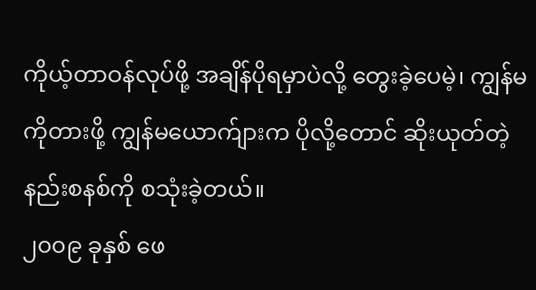ကိုယ့်တာဝန်လုပ်ဖို့ အချိန်ပိုရမှာပဲလို့ တွေးခဲ့ပေမဲ့၊ ကျွန်မကိုတားဖို့ ကျွန်မယောက်ျားက ပိုလို့တောင် ဆိုးယုတ်တဲ့ နည်းစနစ်ကို စသုံးခဲ့တယ်။
၂၀၀၉ ခုနှစ် ဖေ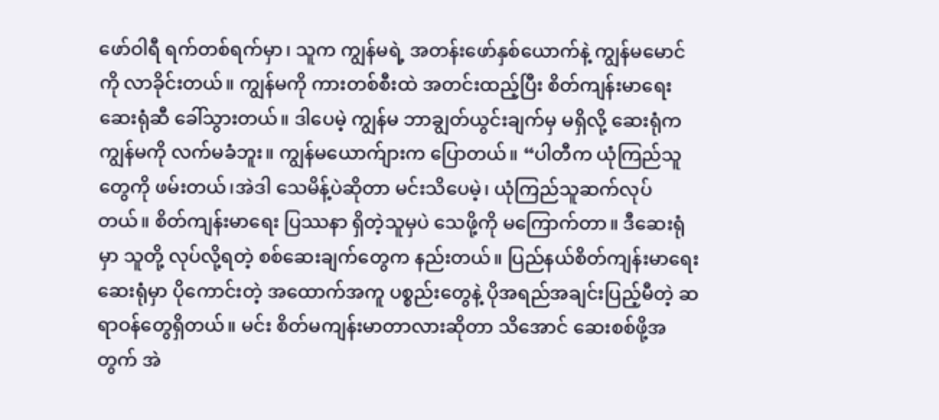ဖော်ဝါရီ ရက်တစ်ရက်မှာ၊ သူက ကျွန်မရဲ့ အတန်းဖော်နှစ်ယောက်နဲ့ ကျွန်မမောင်ကို လာခိုင်းတယ်။ ကျွန်မကို ကားတစ်စီးထဲ အတင်းထည့်ပြီး စိတ်ကျန်းမာရေး ဆေးရုံဆီ ခေါ်သွားတယ်။ ဒါပေမဲ့ ကျွန်မ ဘာချွတ်ယွင်းချက်မှ မရှိလို့ ဆေးရုံက ကျွန်မကို လက်မခံဘူး။ ကျွန်မယောက်ျားက ပြောတယ်။ “ပါတီက ယုံကြည်သူတွေကို ဖမ်းတယ်၊အဲဒါ သေမိန့်ပဲဆိုတာ မင်းသိပေမဲ့၊ ယုံကြည်သူဆက်လုပ်တယ်။ စိတ်ကျန်းမာရေး ပြဿနာ ရှိတဲ့သူမှပဲ သေဖို့ကို မကြောက်တာ။ ဒီဆေးရုံမှာ သူတို့ လုပ်လို့ရတဲ့ စစ်ဆေးချက်တွေက နည်းတယ်။ ပြည်နယ်စိတ်ကျန်းမာရေးဆေးရုံမှာ ပိုကောင်းတဲ့ အထောက်အကူ ပစ္စည်းတွေနဲ့ ပိုအရည်အချင်းပြည့်မီတဲ့ ဆရာဝန်တွေရှိတယ်။ မင်း စိတ်မကျန်းမာတာလားဆိုတာ သိအောင် ဆေးစစ်ဖို့အတွက် အဲ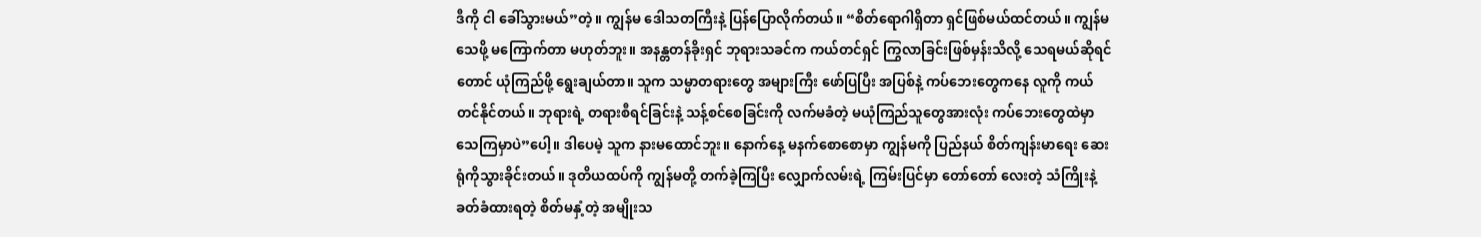ဒီကို ငါ ခေါ်သွားမယ်”တဲ့။ ကျွန်မ ဒေါသတကြီးနဲ့ ပြန်ပြောလိုက်တယ်။ “စိတ်ရောဂါရှိတာ ရှင်ဖြစ်မယ်ထင်တယ်။ ကျွန်မ သေဖို့ မကြောက်တာ မဟုတ်ဘူး။ အနန္တတန်ခိုးရှင် ဘုရားသခင်က ကယ်တင်ရှင် ကြွလာခြင်းဖြစ်မှန်းသိလို့ သေရမယ်ဆိုရင်တောင် ယုံကြည်ဖို့ ရွေးချယ်တာ။ သူက သမ္မာတရားတွေ အများကြီး ဖော်ပြပြီး အပြစ်နဲ့ ကပ်ဘေးတွေကနေ လူကို ကယ်တင်နိုင်တယ်။ ဘုရားရဲ့ တရားစီရင်ခြင်းနဲ့ သန့်စင်စေခြင်းကို လက်မခံတဲ့ မယုံကြည်သူတွေအားလုံး ကပ်ဘေးတွေထဲမှာ သေကြမှာပဲ”ပေါ့။ ဒါပေမဲ့ သူက နားမထောင်ဘူး။ နောက်နေ့ မနက်စောစောမှာ ကျွန်မကို ပြည်နယ် စိတ်ကျန်းမာရေး ဆေးရုံကိုသွားခိုင်းတယ်။ ဒုတိယထပ်ကို ကျွန်မတို့ တက်ခဲ့ကြပြီး လျှောက်လမ်းရဲ့ ကြမ်းပြင်မှာ တော်တော် လေးတဲ့ သံကြိုးနဲ့ ခတ်ခံထားရတဲ့ စိတ်မနှံ့တဲ့ အမျိုးသ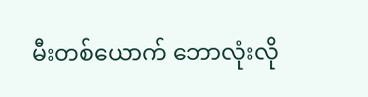မီးတစ်ယောက် ဘောလုံးလို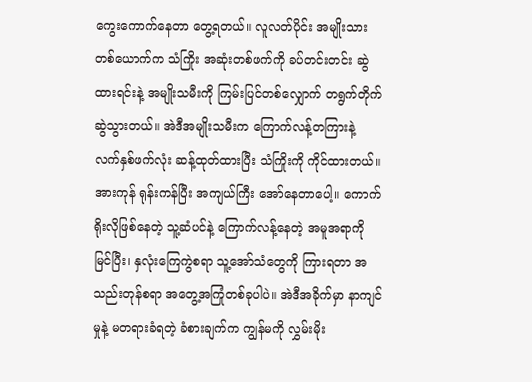ကွေးကောက်နေတာ တွေ့ရတယ်။ လူလတ်ပိုင်း အမျိုးသားတစ်ယောက်က သံကြိုး အဆုံးတစ်ဖက်ကို ခပ်တင်းတင်း ဆွဲထားရင်းနဲ့ အမျိုးသမီးကို ကြမ်းပြင်တစ်လျှောက် တရွက်တိုက်ဆွဲသွားတယ်။ အဲဒီအမျိုးသမီးက ကြောက်လန့်တကြားနဲ့ လက်နှစ်ဖက်လုံး ဆန့်ထုတ်ထားပြီး သံကြိုးကို ကိုင်ထားတယ်။ အားကုန် ရုန်းကန်ပြီး အကျယ်ကြီး အော်နေတာပေါ့။ ကောက်ရိုးလိုဖြစ်နေတဲ့ သူ့ဆံပင်နဲ့ ကြောက်လန့်နေတဲ့ အမူအရာကို မြင်ပြီး၊ နှလုံးကြေကွဲစရာ သူ့အော်သံတွေကို ကြားရတာ အသည်းတုန်စရာ အတွေ့အကြုံတစ်ခုပါပဲ။ အဲဒီအခိုက်မှာ နာကျင်မှုနဲ့ မတရားခံရတဲ့ ခံစားချက်က ကျွန်မကို လွှမ်းမိုး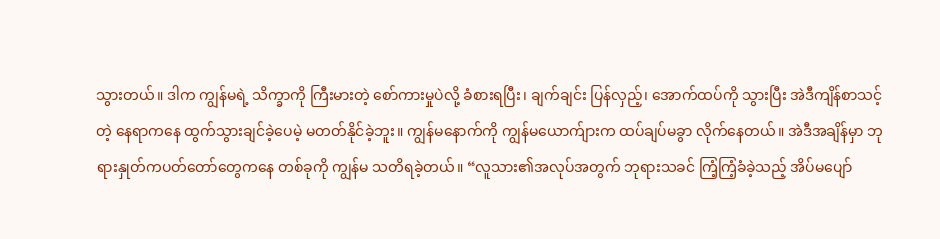သွားတယ်။ ဒါက ကျွန်မရဲ့ သိက္ခာကို ကြီးမားတဲ့ စော်ကားမှုပဲလို့ ခံစားရပြီး၊ ချက်ချင်း ပြန်လှည့်၊ အောက်ထပ်ကို သွားပြီး အဲဒီကျိန်စာသင့်တဲ့ နေရာကနေ ထွက်သွားချင်ခဲ့ပေမဲ့ မတတ်နိုင်ခဲ့ဘူး။ ကျွန်မနောက်ကို ကျွန်မယောက်ျားက ထပ်ချပ်မခွာ လိုက်နေတယ်။ အဲဒီအချိန်မှာ ဘုရားနှုတ်ကပတ်တော်တွေကနေ တစ်ခုကို ကျွန်မ သတိရခဲ့တယ်။ “လူသား၏အလုပ်အတွက် ဘုရားသခင် ကြံ့ကြံ့ခံခဲ့သည့် အိပ်မပျော်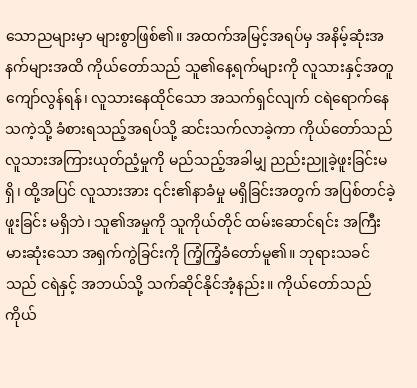သောညများမှာ များစွာဖြစ်၏။ အထက်အမြင့်အရပ်မှ အနိမ့်ဆုံးအနက်များအထိ ကိုယ်တော်သည် သူ၏နေ့ရက်များကို လူသားနှင့်အတူ ကျော်လွန်ရန်၊ လူသားနေထိုင်သော အသက်ရှင်လျက် ငရဲရောက်နေသကဲ့သို့ ခံစားရသည့်အရပ်သို့ ဆင်းသက်လာခဲ့ကာ ကိုယ်တော်သည် လူသားအကြားယုတ်ညံ့မှုကို မည်သည့်အခါမျှ ညည်းညူခဲ့ဖူးခြင်းမရှိ၊ ထို့အပြင် လူသားအား ၎င်း၏နာခံမှု မရှိခြင်းအတွက် အပြစ်တင်ခဲ့ဖူးခြင်း မရှိဘဲ၊ သူ၏အမှုကို သူကိုယ်တိုင် ထမ်းဆောင်ရင်း အကြီးမားဆုံးသော အရှက်ကွဲခြင်းကို ကြံ့ကြံ့ခံတော်မူ၏။ ဘုရားသခင်သည် ငရဲနှင့် အဘယ်သို့ သက်ဆိုင်နိုင်အံ့နည်း။ ကိုယ်တော်သည် ကိုယ်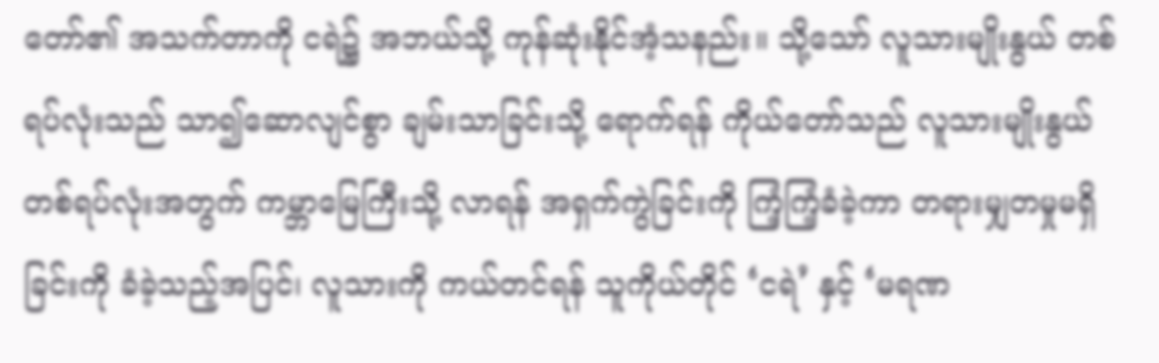တော်၏ အသက်တာကို ငရဲ၌ အဘယ်သို့ ကုန်ဆုံးနိုင်အံ့သနည်း။ သို့သော် လူသားမျိုးနွယ် တစ်ရပ်လုံးသည် သာ၍ဆောလျင်စွာ ချမ်းသာခြင်းသို့ ရောက်ရန် ကိုယ်တော်သည် လူသားမျိုးနွယ် တစ်ရပ်လုံးအတွက် ကမ္ဘာမြေကြီးသို့ လာရန် အရှက်ကွဲခြင်းကို ကြံ့ကြံ့ခံခဲ့ကာ တရားမျှတမှုမရှိခြင်းကို ခံခဲ့သည့်အပြင်၊ လူသားကို ကယ်တင်ရန် သူကိုယ်တိုင် ‘ငရဲ’ နှင့် ‘မရဏ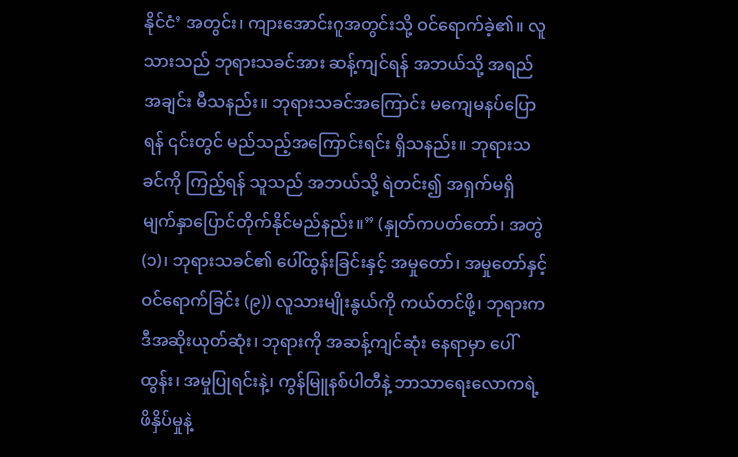နိုင်ငံ’ အတွင်း၊ ကျားအောင်းဂူအတွင်းသို့ ဝင်ရောက်ခဲ့၏။ လူသားသည် ဘုရားသခင်အား ဆန့်ကျင်ရန် အဘယ်သို့ အရည်အချင်း မီသနည်း။ ဘုရားသခင်အကြောင်း မကျေမနပ်ပြောရန် ၎င်းတွင် မည်သည့်အကြောင်းရင်း ရှိသနည်း။ ဘုရားသခင်ကို ကြည့်ရန် သူသည် အဘယ်သို့ ရဲတင်း၍ အရှက်မရှိ မျက်နှာပြောင်တိုက်နိုင်မည်နည်း။” (နှုတ်ကပတ်တော်၊ အတွဲ (၁)၊ ဘုရားသခင်၏ ပေါ်ထွန်းခြင်းနှင့် အမှုတော်၊ အမှုတော်နှင့် ဝင်ရောက်ခြင်း (၉)) လူသားမျိုးနွယ်ကို ကယ်တင်ဖို့၊ ဘုရားက ဒီအဆိုးယုတ်ဆုံး၊ ဘုရားကို အဆန့်ကျင်ဆုံး နေရာမှာ ပေါ်ထွန်း၊ အမှုပြုရင်းနဲ့၊ ကွန်မြူနစ်ပါတီနဲ့ ဘာသာရေးလောကရဲ့ ဖိနှိပ်မှုနဲ့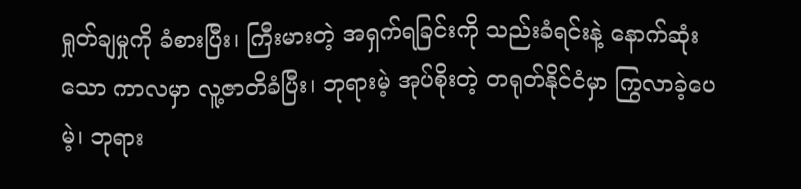ရှုတ်ချမှုကို ခံစားပြီး၊ ကြီးမားတဲ့ အရှက်ရခြင်းကို သည်းခံရင်းနဲ့ နောက်ဆုံးသော ကာလမှာ လူ့ဇာတိခံပြီး၊ ဘုရားမဲ့ အုပ်စိုးတဲ့ တရုတ်နိုင်ငံမှာ ကြွလာခဲ့ပေမဲ့၊ ဘုရား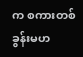က စကားတစ်ခွန်းမဟ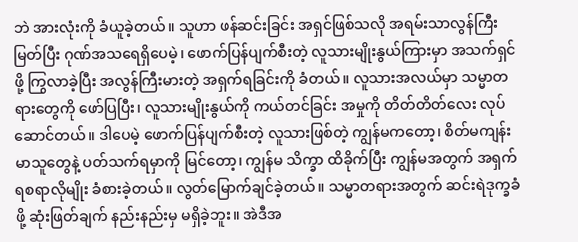ဘဲ အားလုံးကို ခံယူခဲ့တယ်။ သူဟာ ဖန်ဆင်းခြင်း အရှင်ဖြစ်သလို အရမ်းသာလွန်ကြီးမြတ်ပြီး ဂုဏ်အသရေရှိပေမဲ့၊ ဖောက်ပြန်ပျက်စီးတဲ့ လူသားမျိုးနွယ်ကြားမှာ အသက်ရှင်ဖို့ ကြွလာခဲ့ပြီး အလွန်ကြီးမားတဲ့ အရှက်ရခြင်းကို ခံတယ်။ လူသားအလယ်မှာ သမ္မာတရားတွေကို ဖော်ပြပြီး၊ လူသားမျိုးနွယ်ကို ကယ်တင်ခြင်း အမှုကို တိတ်တိတ်လေး လုပ်ဆောင်တယ်။ ဒါပေမဲ့ ဖောက်ပြန်ပျက်စီးတဲ့ လူသားဖြစ်တဲ့ ကျွန်မကတော့၊ စိတ်မကျန်းမာသူတွေနဲ့ ပတ်သက်ရမှာကို မြင်တော့၊ ကျွန်မ သိက္ခာ ထိခိုက်ပြီး ကျွန်မအတွက် အရှက်ရစရာလိုမျိုး ခံစားခဲ့တယ်။ လွတ်မြောက်ချင်ခဲ့တယ်။ သမ္မာတရားအတွက် ဆင်းရဲဒုက္ခခံဖို့ ဆုံးဖြတ်ချက် နည်းနည်းမှ မရှိခဲ့ဘူး။ အဲဒီအ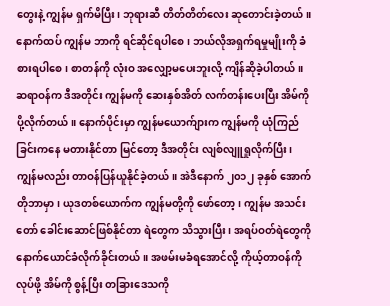တွေးနဲ့ ကျွန်မ ရှက်မိပြီး၊ ဘုရားဆီ တိတ်တိတ်လေး ဆုတောင်းခဲ့တယ်။ နောက်ထပ် ကျွန်မ ဘာကို ရင်ဆိုင်ရပါစေ၊ ဘယ်လိုအရှက်ရမှုမျိုးကို ခံစားရပါစေ၊ စာတန်ကို လုံးဝ အလျှော့မပေးဘူးလို့ ကျိန်ဆိုခဲ့ပါတယ်။ ဆရာဝန်က ဒီအတိုင်း ကျွန်မကို ဆေးနှစ်အိတ် လက်တန်းပေးပြီး အိမ်ကို ပို့လိုက်တယ်။ နောက်ပိုင်းမှာ ကျွန်မယောက်ျားက ကျွန်မကို ယုံကြည်ခြင်းကနေ မတားနိုင်တာ မြင်တော့ ဒီအတိုင်း လျစ်လျူရှုလိုက်ပြီး၊ ကျွန်မလည်း တာဝန်ပြန်ယူနိုင်ခဲ့တယ်။ အဲဒီနောက် ၂၀၁၂ ခုနှစ် အောက်တိုဘာမှာ၊ ယုဒတစ်ယောက်က ကျွန်မတို့ကို ဖော်တော့၊ ကျွန်မ အသင်းတော် ခေါင်းဆောင်ဖြစ်နိုင်တာ ရဲတွေက သိသွားပြီး၊ အရပ်ဝတ်ရဲတွေကို နောက်ယောင်ခံလိုက်ခိုင်းတယ်။ အဖမ်းမခံရအောင်လို့ ကိုယ့်တာဝန်ကို လုပ်ဖို့ အိမ်ကို စွန့်ပြီး တခြားဒေသကို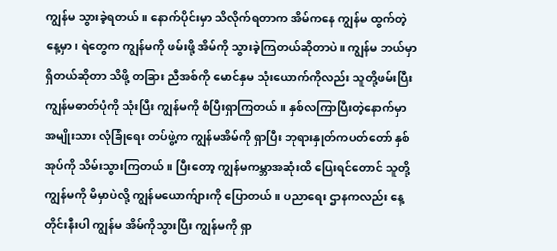ကျွန်မ သွားခဲ့ရတယ်။ နောက်ပိုင်းမှာ သိလိုက်ရတာက အိမ်ကနေ ကျွန်မ ထွက်တဲ့နေ့မှာ၊ ရဲတွေက ကျွန်မကို ဖမ်းဖို့ အိမ်ကို သွားခဲ့ကြတယ်ဆိုတာပဲ။ ကျွန်မ ဘယ်မှာရှိတယ်ဆိုတာ သိဖို့ တခြား ညီအစ်ကို မောင်နှမ သုံးယောက်ကိုလည်း သူတို့ဖမ်းပြီး ကျွန်မဓာတ်ပုံကို သုံးပြီး ကျွန်မကို စံပြီးရှာကြတယ်။ နှစ်လကြာပြီးတဲ့နောက်မှာ အမျိုးသား လုံခြုံရေး တပ်ဖွဲ့က ကျွန်မအိမ်ကို ရှာပြီး ဘုရားနှုတ်ကပတ်တော် နှစ်အုပ်ကို သိမ်းသွားကြတယ်။ ပြီးတော့ ကျွန်မကမ္ဘာအဆုံးထိ ပြေးရင်တောင် သူတို့ ကျွန်မကို မိမှာပဲလို့ ကျွန်မယောက်ျားကို ပြောတယ်။ ပညာရေး ဌာနကလည်း နေ့တိုင်းနီးပါ ကျွန်မ အိမ်ကိုသွားပြီး ကျွန်မကို ရှာ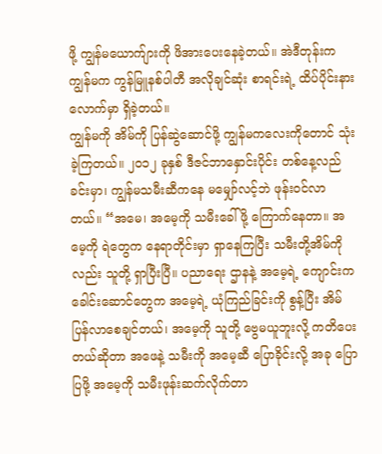ဖို့ ကျွန်မယောက်ျားကို ဖိအားပေးနေခဲ့တယ်။ အဲဒီတုန်းက ကျွန်မက ကွန်မြူနစ်ပါတီ အလိုချင်ဆုံး စာရင်းရဲ့ ထိပ်ပိုင်းနားလောက်မှာ ရှိခဲ့တယ်။
ကျွန်မကို အိမ်ကို ပြန်ဆွဲဆောင်ဖို့ ကျွန်မကလေးကိုတောင် သုံးခဲ့ကြတယ်။ ၂၀၁၂ ခုနှစ် ဒီဇင်ဘာနှောင်းပိုင်း တစ်နေ့လည်ခင်းမှာ၊ ကျွန်မသမီးဆီကနေ မမျှော်လင့်ဘဲ ဖုန်းဝင်လာတယ်။ “အမေ၊ အမေ့ကို သမီးခေါ်ဖို့ ကြောက်နေတာ။ အမေ့ကို ရဲတွေက နေရာတိုင်းမှာ ရှာနေကြပြီး သမီးတို့အိမ်ကိုလည်း သူတို့ ရှာပြီးပြီ။ ပညာရေး ဌာနနဲ့ အမေ့ရဲ့ ကျောင်းက ခေါင်းဆောင်တွေက အမေ့ရဲ့ ယုံကြည်ခြင်းကို စွန့်ပြီး အိမ်ပြန်လာစေချင်တယ်၊ အမေ့ကို သူတို့ ဗွေမယူဘူးလို့ ကတိပေးတယ်ဆိုတာ အဖေနဲ့ သမီးကို အမေ့ဆီ ပြောခိုင်းလို့ အခု ပြောပြဖို့ အမေ့ကို သမီးဖုန်းဆက်လိုက်တာ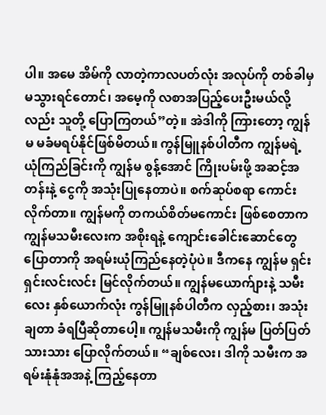ပါ။ အမေ အိမ်ကို လာတဲ့ကာလပတ်လုံး အလုပ်ကို တစ်ခါမှ မသွားရင်တောင်၊ အမေ့ကို လစာအပြည့်ပေးဦးမယ်လို့လည်း သူတို့ ပြောကြတယ်”တဲ့။ အဲဒါကို ကြားတော့ ကျွန်မ မခံမရပ်နိုင်ဖြစ်မိတယ်။ ကွန်မြူနစ်ပါတီက ကျွန်မရဲ့ ယုံကြည်ခြင်းကို ကျွန်မ စွန့်အောင် ကြိုးပမ်းဖို့ အဆင့်အတန်းနဲ့ ငွေကို အသုံးပြုနေတာပဲ။ စက်ဆုပ်စရာ ကောင်းလိုက်တာ။ ကျွန်မကို တကယ်စိတ်မကောင်း ဖြစ်စေတာက ကျွန်မသမီးလေးက အစိုးရနဲ့ ကျောင်းခေါင်းဆောင်တွေ ပြောတာကို အရမ်းယုံကြည်နေတဲ့ပုံပဲ။ ဒီကနေ ကျွန်မ ရှင်းရှင်းလင်းလင်း မြင်လိုက်တယ်။ ကျွန်မယောက်ျားနဲ့ သမီးလေး နှစ်ယောက်လုံး ကွန်မြူနစ်ပါတီက လှည့်စား၊ အသုံးချတာ ခံရပြီဆိုတာပေါ့။ ကျွန်မသမီးကို ကျွန်မ ပြတ်ပြတ်သားသား ပြောလိုက်တယ်။ “ချစ်လေး၊ ဒါကို သမီးက အရမ်းနုံနုံအအနဲ့ ကြည့်နေတာ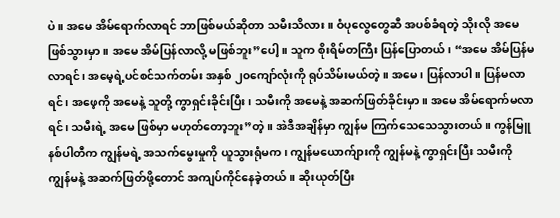ပဲ။ အမေ အိမ်ရောက်လာရင် ဘာဖြစ်မယ်ဆိုတာ သမီးသိလား။ ဝံပုလွေတွေဆီ အပစ်ခံရတဲ့ သိုးလို အမေ ဖြစ်သွားမှာ။ အမေ အိမ်ပြန်လာလို့ မဖြစ်ဘူး”ပေါ့။ သူက စိုးရိမ်တကြီး ပြန်ပြောတယ်၊ “အမေ အိမ်ပြန်မလာရင်၊ အမေ့ရဲ့ပင်စင်သက်တမ်း အနှစ် ၂၀ကျော်လုံးကို ရုပ်သိမ်းမယ်တဲ့။ အမေ၊ ပြန်လာပါ။ ပြန်မလာရင်၊ အဖေ့ကို အမေနဲ့ သူတို့ ကွာရှင်းခိုင်းပြီး၊ သမီးကို အမေနဲ့ အဆက်ဖြတ်ခိုင်းမှာ။ အမေ အိမ်ရောက်မလာရင်၊ သမီးရဲ့ အမေ ဖြစ်မှာ မဟုတ်တော့ဘူး”တဲ့။ အဲဒီအချိန်မှာ ကျွန်မ ကြက်သေသေသွားတယ်။ ကွန်မြူနစ်ပါတီက ကျွန်မရဲ့ အသက်မွေးမှုကို ယူသွားရုံမက၊ ကျွန်မယောက်ျားကို ကျွန်မနဲ့ ကွာရှင်းပြီး သမီးကို ကျွန်မနဲ့ အဆက်ဖြတ်ဖို့တောင် အကျပ်ကိုင်နေခဲ့တယ်။ ဆိုးယုတ်ပြီး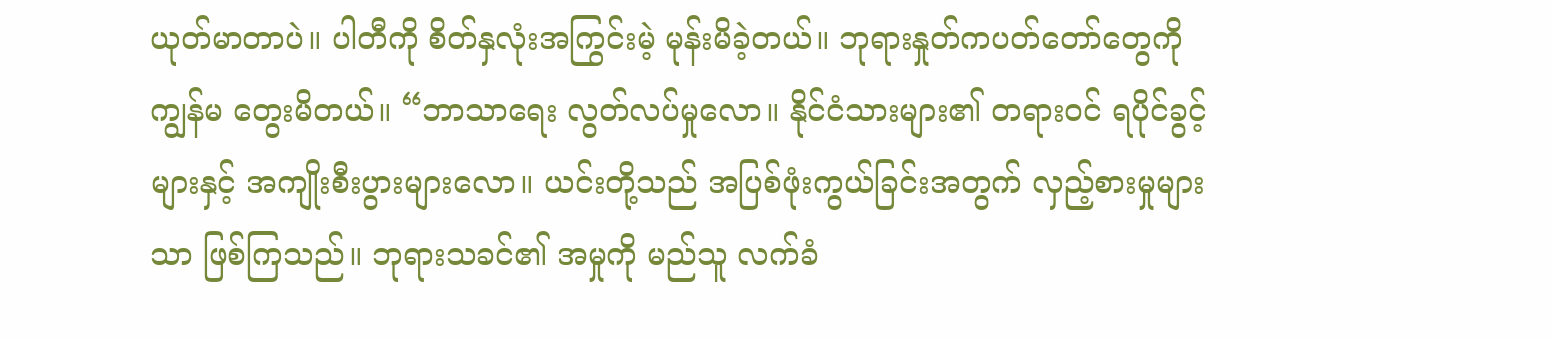ယုတ်မာတာပဲ။ ပါတီကို စိတ်နှလုံးအကြွင်းမဲ့ မုန်းမိခဲ့တယ်။ ဘုရားနှုတ်ကပတ်တော်တွေကို ကျွန်မ တွေးမိတယ်။ “ဘာသာရေး လွတ်လပ်မှုလော။ နိုင်ငံသားများ၏ တရားဝင် ရပိုင်ခွင့်များနှင့် အကျိုးစီးပွားများလော။ ယင်းတို့သည် အပြစ်ဖုံးကွယ်ခြင်းအတွက် လှည့်စားမှုများသာ ဖြစ်ကြသည်။ ဘုရားသခင်၏ အမှုကို မည်သူ လက်ခံ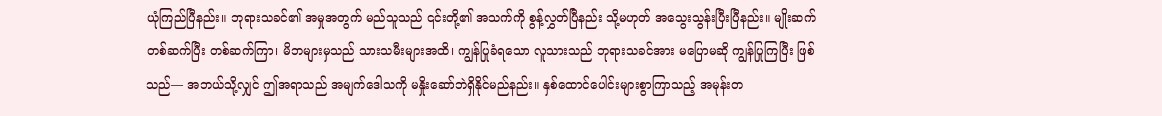ယုံကြည်ပြီနည်း။ ဘုရားသခင်၏ အမှုအတွက် မည်သူသည် ၎င်းတို့၏ အသက်ကို စွန့်လွှတ်ပြီနည်း သို့မဟုတ် အသွေးသွန်းပြီးပြီနည်း။ မျိုးဆက်တစ်ဆက်ပြီး တစ်ဆက်ကြာ၊ မိဘများမှသည် သားသမီးများအထိ၊ ကျွန်ပြုခံရသော လူသားသည် ဘုရားသခင်အား မပြောမဆို ကျွန်ပြုကြပြီး ဖြစ်သည်— အဘယ်သို့လျှင် ဤအရာသည် အမျက်ဒေါသကို မနှိုးဆော်ဘဲရှိနိုင်မည်နည်း။ နှစ်ထောင်ပေါင်းများစွာကြာသည့် အမုန်းတ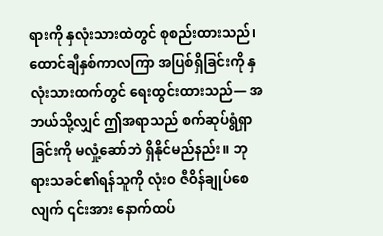ရားကို နှလုံးသားထဲတွင် စုစည်းထားသည်၊ ထောင်ချီနှစ်ကာလကြာ အပြစ်ရှိခြင်းကို နှလုံးသားထက်တွင် ရေးထွင်းထားသည်— အဘယ်သို့လျှင် ဤအရာသည် စက်ဆုပ်ရွံရှာခြင်းကို မလှုံ့ဆော်ဘဲ ရှိနိုင်မည်နည်း။ ဘုရားသခင်၏ရန်သူကို လုံးဝ ဇီဝိန်ချုပ်စေလျက် ၎င်းအား နောက်ထပ်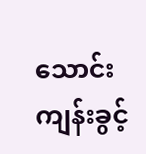သောင်းကျန်းခွင့်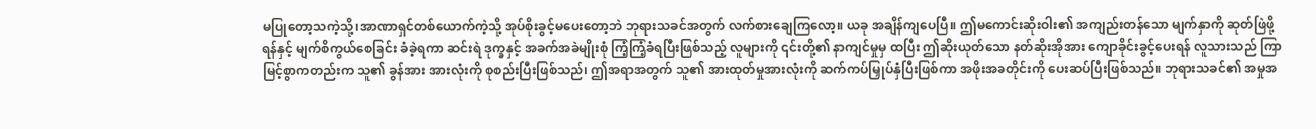မပြုတော့သကဲ့သို့၊အာဏာရှင်တစ်ယောက်ကဲ့သို့ အုပ်စိုးခွင့်မပေးတော့ဘဲ ဘုရားသခင်အတွက် လက်စားချေကြလော့။ ယခု အချိန်ကျပေပြီ။ ဤမကောင်းဆိုးဝါး၏ အကျည်းတန်သော မျက်နှာကို ဆုတ်ဖြဲဖို့ရန်နှင့် မျက်စိကွယ်စေခြင်း ခံခဲ့ရကာ ဆင်းရဲ ဒုက္ခနှင့် အခက်အခဲမျိုးစုံ ကြံ့ကြံ့ခံရပြီးဖြစ်သည့် လူများကို ၎င်းတို့၏ နာကျင်မှုမှ ထပြီး ဤဆိုးယုတ်သော နတ်ဆိုးအိုအား ကျောခိုင်းခွင့်ပေးရန် လူသားသည် ကြာမြင့်စွာကတည်းက သူ၏ ခွန်အား အားလုံးကို စုစည်းပြီးဖြစ်သည်၊ ဤအရာအတွက် သူ၏ အားထုတ်မှုအားလုံးကို ဆက်ကပ်မြှုပ်နှံပြီးဖြစ်ကာ အဖိုးအခတိုင်းကို ပေးဆပ်ပြီးဖြစ်သည်။ ဘုရားသခင်၏ အမှုအ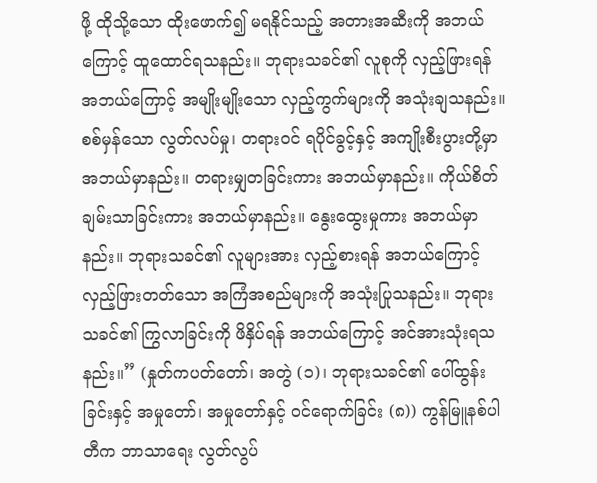ဖို့ ထိုသို့သော ထိုးဖောက်၍ မရနိုင်သည့် အတားအဆီးကို အဘယ်ကြောင့် ထူထောင်ရသနည်း။ ဘုရားသခင်၏ လူစုကို လှည့်ဖြားရန် အဘယ်ကြောင့် အမျိုးမျိုးသော လှည့်ကွက်များကို အသုံးချသနည်း။ စစ်မှန်သော လွတ်လပ်မှု၊ တရားဝင် ရပိုင်ခွင့်နှင့် အကျိုးစီးပွားတို့မှာ အဘယ်မှာနည်း။ တရားမျှတခြင်းကား အဘယ်မှာနည်း။ ကိုယ်စိတ်ချမ်းသာခြင်းကား အဘယ်မှာနည်း။ နွေးထွေးမှုကား အဘယ်မှာနည်း။ ဘုရားသခင်၏ လူများအား လှည့်စားရန် အဘယ်ကြောင့် လှည့်ဖြားတတ်သော အကြံအစည်များကို အသုံးပြုသနည်း။ ဘုရားသခင်၏ ကြွလာခြင်းကို ဖိနှိပ်ရန် အဘယ်ကြောင့် အင်အားသုံးရသနည်း။” (နှုတ်ကပတ်တော်၊ အတွဲ (၁)၊ ဘုရားသခင်၏ ပေါ်ထွန်းခြင်းနှင့် အမှုတော်၊ အမှုတော်နှင့် ဝင်ရောက်ခြင်း (၈)) ကွန်မြူနစ်ပါတီက ဘာသာရေး လွတ်လွပ်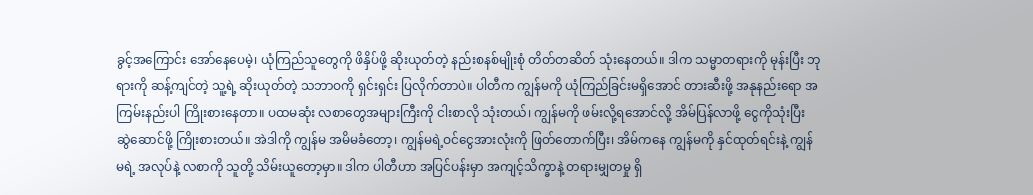ခွင့်အကြောင်း အော်နေပေမဲ့၊ ယုံကြည်သူတွေကို ဖိနှိပ်ဖို့ ဆိုးယုတ်တဲ့ နည်းစနစ်မျိုးစုံ တိတ်တဆိတ် သုံးနေတယ်။ ဒါက သမ္မာတရားကို မုန်းပြီး ဘုရားကို ဆန့်ကျင်တဲ့ သူ့ရဲ့ ဆိုးယုတ်တဲ့ သဘာဝကို ရှင်းရှင်း ပြလိုက်တာပဲ။ ပါတီက ကျွန်မကို ယုံကြည်ခြင်းမရှိအောင် တားဆီးဖို့ အနုနည်းရော အကြမ်းနည်းပါ ကြိုးစားနေတာ။ ပထမဆုံး လစာတွေအများကြီးကို ငါးစာလို သုံးတယ်၊ ကျွန်မကို ဖမ်းလို့ရအောင်လို့ အိမ်ပြန်လာဖို့ ငွေကိုသုံးပြီး ဆွဲဆောင်ဖို့ ကြိုးစားတယ်။ အဲဒါကို ကျွန်မ အမိမခံတော့၊ ကျွန်မရဲ့ဝင်ငွေအားလုံးကို ဖြတ်တောက်ပြီး၊ အိမ်ကနေ ကျွန်မကို နှင်ထုတ်ရင်းနဲ့ ကျွန်မရဲ့ အလုပ်နဲ့ လစာကို သူတို့ သိမ်းယူတော့မှာ။ ဒါက ပါတီဟာ အပြင်ပန်းမှာ အကျင့်သိက္ခာနဲ့ တရားမျှတမှု ရှိ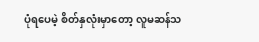ပုံရပေမဲ့ စိတ်နှလုံးမှာတော့ လူမဆန်သ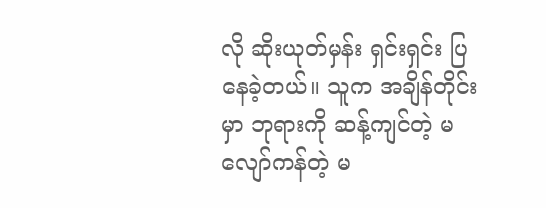လို ဆိုးယုတ်မှန်း ရှင်းရှင်း ပြနေခဲ့တယ်။ သူက အချိန်တိုင်းမှာ ဘုရားကို ဆန့်ကျင်တဲ့ မလျော်ကန်တဲ့ မ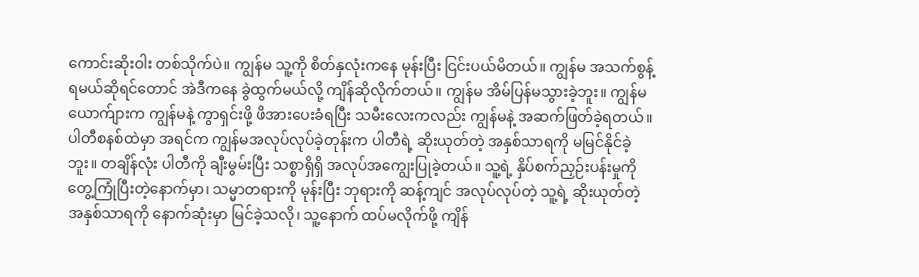ကောင်းဆိုးဝါး တစ်သိုက်ပဲ။ ကျွန်မ သူ့ကို စိတ်နှလုံးကနေ မုန်းပြီး ငြင်းပယ်မိတယ်။ ကျွန်မ အသက်စွန့်ရမယ်ဆိုရင်တောင် အဲဒီကနေ ခွဲထွက်မယ်လို့ ကျိန်ဆိုလိုက်တယ်။ ကျွန်မ အိမ်ပြန်မသွားခဲ့ဘူး။ ကျွန်မယောက်ျားက ကျွန်မနဲ့ ကွာရှင်းဖို့ ဖိအားပေးခံရပြီး သမီးလေးကလည်း ကျွန်မနဲ့ အဆက်ဖြတ်ခဲ့ရတယ်။
ပါတီစနစ်ထဲမှာ အရင်က ကျွန်မအလုပ်လုပ်ခဲ့တုန်းက ပါတီရဲ့ ဆိုးယုတ်တဲ့ အနှစ်သာရကို မမြင်နိုင်ခဲ့ဘူး။ တချိန်လုံး ပါတီကို ချီးမွမ်းပြီး သစ္စာရှိရှိ အလုပ်အကျွေးပြုခဲ့တယ်။ သူ့ရဲ့ နှိပ်စက်ညှဉ်းပန်းမှုကို တွေ့ကြုံပြီးတဲ့နောက်မှာ၊ သမ္မာတရားကို မုန်းပြီး ဘုရားကို ဆန့်ကျင် အလုပ်လုပ်တဲ့ သူ့ရဲ့ ဆိုးယုတ်တဲ့ အနှစ်သာရကို နောက်ဆုံးမှာ မြင်ခဲ့သလို၊ သူ့နောက် ထပ်မလိုက်ဖို့ ကျိန်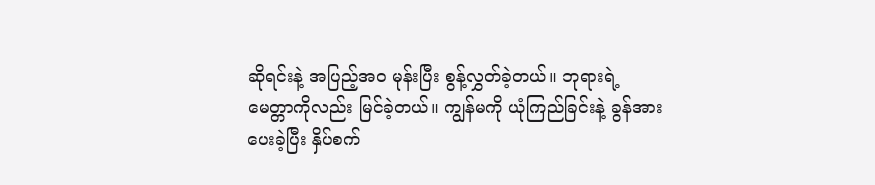ဆိုရင်းနဲ့ အပြည့်အဝ မုန်းပြီး စွန့်လွှတ်ခဲ့တယ်။ ဘုရားရဲ့ မေတ္တာကိုလည်း မြင်ခဲ့တယ်။ ကျွန်မကို ယုံကြည်ခြင်းနဲ့ ခွန်အားပေးခဲ့ပြီး နှိပ်စက်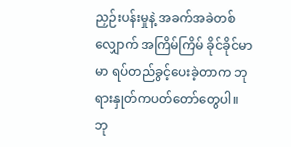ညှဉ်းပန်းမှုနဲ့ အခက်အခဲတစ်လျှောက် အကြိမ်ကြိမ် ခိုင်ခိုင်မာမာ ရပ်တည်ခွင့်ပေးခဲ့တာက ဘုရားနှုတ်ကပတ်တော်တွေပါ။ ဘု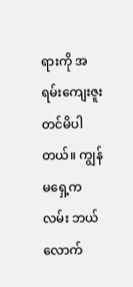ရားကို အရမ်းကျေးဇူးတင်မိပါတယ်။ ကျွန်မရှေ့ကလမ်း ဘယ်လောက်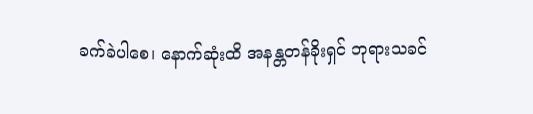ခက်ခဲပါစေ၊ နောက်ဆုံးထိ အနန္တတန်ခိုးရှင် ဘုရားသခင်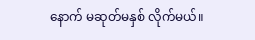နောက် မဆုတ်မနှစ် လိုက်မယ်။